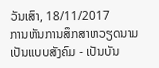ວັນເສົາ, 18/11/2017
ການຫັນການສຶກສາຫວຽດນາມເປັນແບບສັງຄົມ - ເປັນບັນ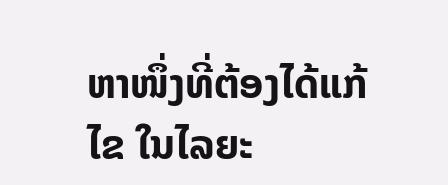ຫາໜຶ່ງທີ່ຕ້ອງໄດ້ແກ້ໄຂ ໃນໄລຍະ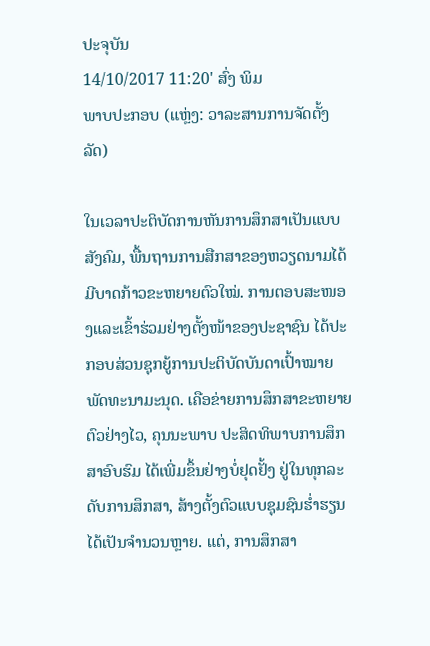ປະຈຸບັນ
14/10/2017 11:20' ສົ່ງ ພິມ
ພາບປະກອບ (ແຫຼ່ງ: ວາລະສານການຈັດຕັ້ງລັດ)

ໃນເວລາປະຕິບັດການຫັນການສຶກສາເປັນແບບສັງຄົມ, ພື້ນຖານການສືກສາຂອງຫວຽດນາມໄດ້ມີບາດກ້າວຂະຫຍາຍຕົວໃໝ່. ການຕອບສະໜອງແລະເຂົ້າຮ່ວມຢ່າງຕັ້ງໜ້າຂອງປະຊາຊົນ ໄດ້ປະກອບສ່ວນຊຸກຍູ້ການປະຕິບັດບັນດາເປົ້າໝາຍພັດທະນາມະນຸດ. ເຄືອຂ່າຍການສຶກສາຂະຫຍາຍຕົວຢ່າງໄວ, ຄຸນນະພາບ ປະສິດທິພາບການສຶກສາອົບຮົມ ໄດ້ເພີ່ມຂຶ້ນຢ່າງບໍ່ຢຸດຢັ້ງ ຢູ່ໃນທຸກລະດັບການສຶກສາ, ສ້າງຕັ້ງຕົວແບບຊຸມຊົນຮ່ຳຮຽນໄດ້ເປັນຈຳນວນຫຼາຍ. ແຕ່, ການສຶກສາ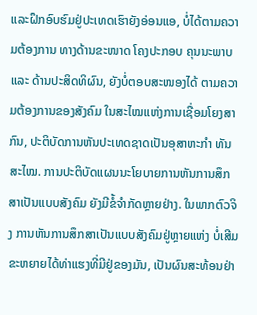ແລະຝຶກອົບຮົມຢູ່ປະເທດເຮົາຍັງອ່ອນແອ, ບໍ່ໄດ້ຕາມຄວາມຕ້ອງການ ທາງດ້ານຂະໜາດ ໂຄງປະກອບ ຄຸນນະພາບ ແລະ ດ້ານປະສິດທິຜົນ, ຍັງບໍ່ຕອບສະໜອງໄດ້ ຕາມຄວາມຕ້ອງການຂອງສັງຄົມ ໃນສະໄໝແຫ່ງການເຊື່ອມໂຍງສາກົນ, ປະຕິບັດການຫັນປະເທດຊາດເປັນອຸສາຫະກຳ ທັນສະໄໝ. ການປະຕິບັດແຜນນະໂຍບາຍການຫັນການສຶກສາເປັນແບບສັງຄົມ ຍັງມີຂໍ້ຈຳກັດຫຼາຍຢ່າງ. ໃນພາກຕົວຈິງ ການຫັນການສຶກສາເປັນແບບສັງຄົມຢູ່ຫຼາຍແຫ່ງ ບໍ່ເສີມຂະຫຍາຍໄດ້ທ່າແຮງທີ່ມີຢູ່ຂອງມັນ, ເປັນຜົນສະທ້ອນຢ່າ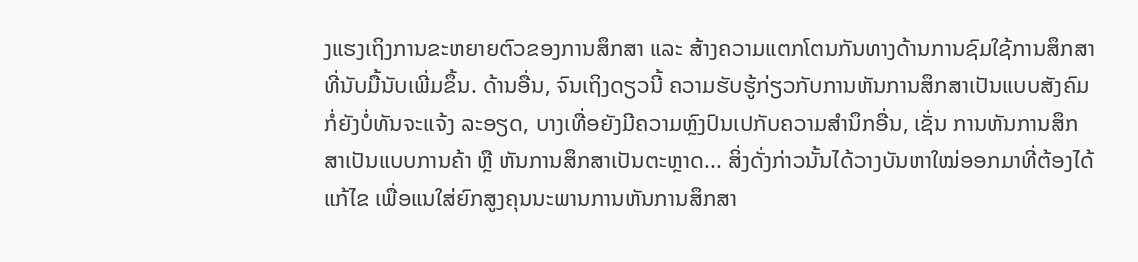ງແຮງເຖິງການຂະຫຍາຍຕົວຂອງການສຶກສາ ແລະ ສ້າງຄວາມແຕກໂຕນກັນທາງດ້ານການຊົມໃຊ້ການສຶກສາທີ່ນັບມື້ນັບເພີ່ມຂຶ້ນ. ດ້ານອື່ນ, ຈົນເຖິງດຽວນີ້ ຄວາມຮັບຮູ້ກ່ຽວກັບການຫັນການສຶກສາເປັນແບບສັງຄົມ ກໍ່ຍັງບໍ່ທັນຈະແຈ້ງ ລະອຽດ, ບາງເທື່ອຍັງມີຄວາມຫຼົງປົນເປກັບຄວາມສຳນຶກອື່ນ, ເຊັ່ນ ການຫັນການສຶກສາເປັນແບບການຄ້າ ຫຼື ຫັນການສຶກສາເປັນຕະຫຼາດ... ສິ່ງດັ່ງກ່າວນັ້ນໄດ້ວາງບັນຫາໃໝ່ອອກມາທີ່ຕ້ອງໄດ້ແກ້ໄຂ ເພື່ອແນໃສ່ຍົກສູງຄຸນນະພານການຫັນການສຶກສາ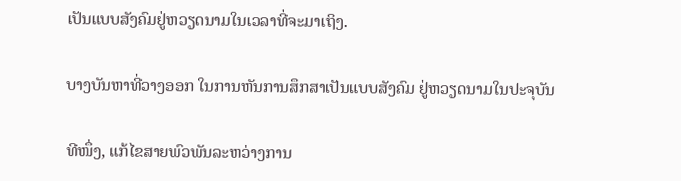ເປັນແບບສັງຄົມຢູ່ຫວຽດນາມໃນເວລາທີ່ຈະມາເຖິງ.

ບາງບັນຫາທີ່ວາງອອກ ໃນການຫັນການສຶກສາເປັນແບບສັງຄົມ ຢູ່ຫວຽດນາມໃນປະຈຸບັນ

ທີໜຶ່ງ, ແກ້ໄຂສາຍພົວພັນລະຫວ່າງການ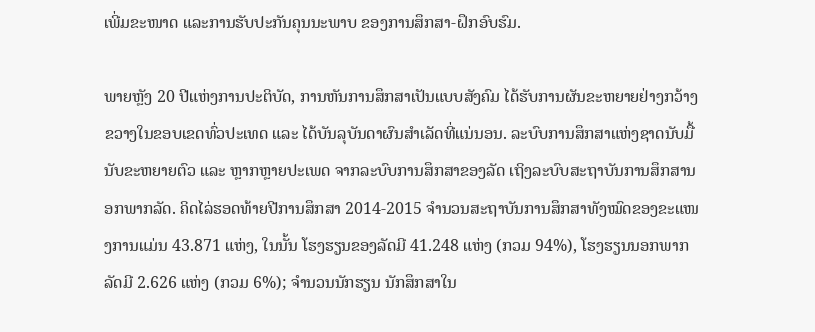ເພີ່ມຂະໜາດ ແລະການຮັບປະກັນຄຸນນະພາບ ຂອງການສຶກສາ-ຝຶກອົບຮົມ.

ພາຍຫຼັງ 20 ປີແຫ່ງການປະຕິບັດ, ການຫັນການສຶກສາເປັນແບບສັງຄົມ ໄດ້ຮັບການຜັນຂະຫຍາຍຢ່າງກວ້າງຂວາງໃນຂອບເຂດທົ່ວປະເທດ ແລະ ໄດ້ບັນລຸບັນດາຜົນສຳເລັດທີ່ແນ່ນອນ. ລະບົບການສຶກສາແຫ່ງຊາດນັບມື້ນັບຂະຫຍາຍຕົວ ແລະ ຫຼາກຫຼາຍປະເພດ ຈາກລະບົບການສຶກສາຂອງລັດ ເຖິງລະບົບສະຖາບັນການສຶກສານອກພາກລັດ. ຄິດໄລ່ຮອດທ້າຍປີການສຶກສາ 2014-2015 ຈຳນວນສະຖາບັນການສຶກສາທັງໝົດຂອງຂະແໜງການແມ່ນ 43.871 ແຫ່ງ, ໃນນັ້ນ ໂຮງຮຽນຂອງລັດມີ 41.248 ແຫ່ງ (ກວມ 94%), ໂຮງຮຽນນອກພາກລັດມີ 2.626 ແຫ່ງ (ກວມ 6%); ຈຳນວນນັກຮຽນ ນັກສຶກສາໃນ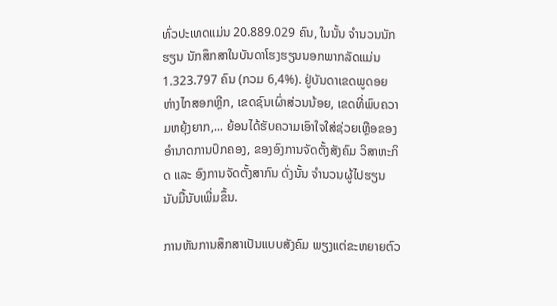ທົ່ວປະເທດແມ່ນ 20.889.029 ຄົນ, ໃນນັ້ນ ຈຳນວນນັກຮຽນ ນັກສຶກສາໃນບັນດາໂຮງຮຽນນອກພາກລັດແມ່ນ 1.323.797 ຄົນ (ກວມ 6,4%). ຢູ່ບັນດາເຂດພູດອຍຫ່າງໄກສອກຫຼີກ, ເຂດຊົນເຜົ່າສ່ວນນ້ອຍ, ເຂດທີ່ພົບຄວາມຫຍຸ້ງຍາກ,... ຍ້ອນໄດ້ຮັບຄວາມເອົາໃຈໃສ່ຊ່ວຍເຫຼືອຂອງອຳນາດການປົກຄອງ, ຂອງອົງການຈັດຕັ້ງສັງຄົມ ວິສາຫະກິດ ແລະ ອົງການຈັດຕັ້ງສາກົນ ດັ່ງນັ້ນ ຈຳນວນຜູ້ໄປຮຽນນັບມື້ນັບເພີ່ມຂຶ້ນ.

ການຫັນການສຶກສາເປັນແບບສັງຄົມ ພຽງແຕ່ຂະຫຍາຍຕົວ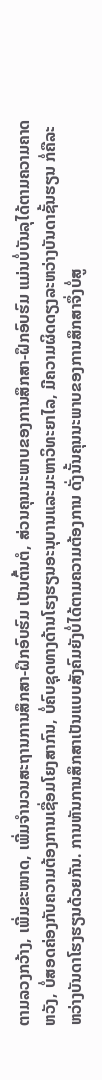ຕາມລວງກວ້າງ, ເພີ່ມຂະໜາດ, ເພີ່ມຈຳນວນສະຖານການສຶກສາ-ຝຶກອົບຮົມ ເປັນຕົ້ນຕໍ, ສ່ວນຄຸນນະພາບຂອງການສຶກສາ-ຝຶກອົບຮົມ ແມ່ນບໍ່ບັນລຸໄດ້ຕາມຄວາມຄາດຫວັງ, ບໍ່ສອດຄ່ອງກັບຄວາມຕ້ອງການເຊື່ອມໂຍງສາກົນ, ບໍ່ຄົບຊຸດທາງດ້ານໂຮງຮຽນອະນຸບານແລະມະຫາວິທະຍາໄລ, ມີຄວາມຜິດດຽງລະຫວ່າງບັນດາຊັ້ນຮຽນ ກໍ່ຄືລະຫວ່າງບັນດາໂຮງຮຽນດ້ວຍກັນ. ການຫັນການສຶກສາເປັນແບບສັງຄົມຍັງບໍ່ໄດ້ຕາມຄວາມຕ້ອງການ ດັ່ງນັ້ນຄຸນນະພາບຂອງການສຶກສາຈຶ່ງບໍ່ສູ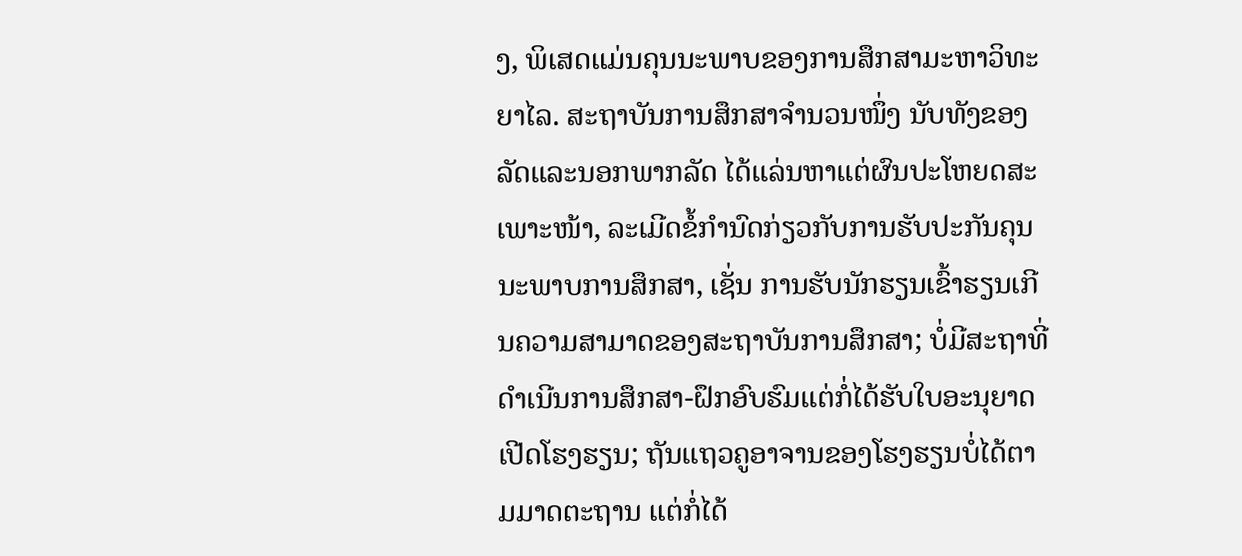ງ, ພິເສດແມ່ນຄຸນນະພາບຂອງການສຶກສາມະຫາວິທະຍາໄລ. ສະຖາບັນການສຶກສາຈຳນວນໜຶ່ງ ນັບທັງຂອງລັດແລະນອກພາກລັດ ໄດ້ແລ່ນຫາແຕ່ຜົນປະໂຫຍດສະເພາະໜ້າ, ລະເມີດຂໍ້ກຳນົດກ່ຽວກັບການຮັບປະກັນຄຸນນະພາບການສຶກສາ, ເຊັ່ນ ການຮັບນັກຮຽນເຂົ້າຮຽນເກີນຄວາມສາມາດຂອງສະຖາບັນການສຶກສາ; ບໍ່ມີສະຖາທີ່ດຳເນີນການສຶກສາ-ຝຶກອົບຮົມແຕ່ກໍ່ໄດ້ຮັບໃບອະນຸຍາດເປີດໂຮງຮຽນ; ຖັນແຖວຄູອາຈານຂອງໂຮງຮຽນບໍ່ໄດ້ຕາມມາດຕະຖານ ແຕ່ກໍ່ໄດ້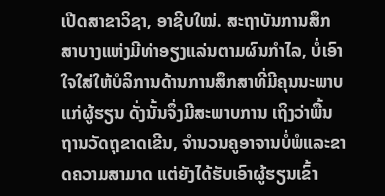ເປີດສາຂາວິຊາ, ອາຊີບໃໝ່. ສະຖາບັນການສຶກສາບາງແຫ່ງມີທ່າອຽງແລ່ນຕາມຜົນກຳໄລ, ບໍ່ເອົາໃຈໃສ່ໃຫ້ບໍລິການດ້ານການສຶກສາທີ່ມີຄຸນນະພາບແກ່ຜູ້ຮຽນ ດັ່ງນັ້ນຈຶ່ງມີສະພາບການ ເຖິງວ່າພື້ນຖານວັດຖຸຂາດເຂີນ, ຈຳນວນຄູອາຈານບໍ່ພໍແລະຂາດຄວາມສາມາດ ແຕ່ຍັງໄດ້ຮັບເອົາຜູ້ຮຽນເຂົ້າ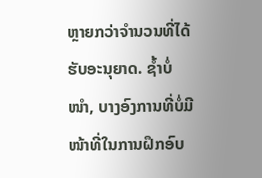ຫຼາຍກວ່າຈຳນວນທີ່ໄດ້ຮັບອະນຸຍາດ. ຊ້ຳບໍ່ໜຳ, ບາງອົງການທີ່ບໍ່ມີໜ້າທີ່ໃນການຝຶກອົບ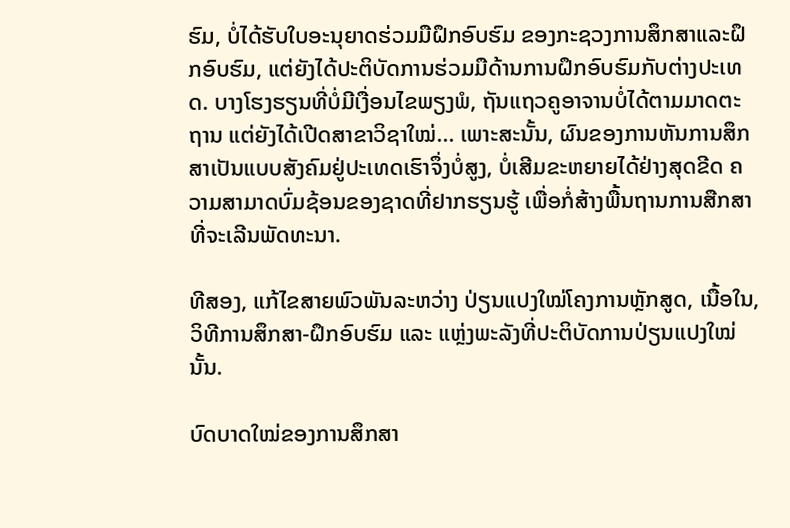ຮົມ, ບໍ່ໄດ້ຮັບໃບອະນຸຍາດຮ່ວມມືຝຶກອົບຮົມ ຂອງກະຊວງການສຶກສາແລະຝຶກອົບຮົມ, ແຕ່ຍັງໄດ້ປະຕິບັດການຮ່ວມມືດ້ານການຝຶກອົບຮົມກັບຕ່າງປະເທດ. ບາງໂຮງຮຽນທີ່ບໍ່ມີເງື່ອນໄຂພຽງພໍ, ຖັນແຖວຄູອາຈານບໍ່ໄດ້ຕາມມາດຕະຖານ ແຕ່ຍັງໄດ້ເປີດສາຂາວິຊາໃໝ່... ເພາະສະນັ້ນ, ຜົນຂອງການຫັນການສຶກສາເປັນແບບສັງຄົມຢູ່ປະເທດເຮົາຈຶ່ງບໍ່ສູງ, ບໍ່ເສີມຂະຫຍາຍໄດ້ຢ່າງສຸດຂີດ ຄວາມສາມາດບົ່ມຊ້ອນຂອງຊາດທີ່ຢາກຮຽນຮູ້ ເພື່ອກໍ່ສ້າງພື້ນຖານການສືກສາທີ່ຈະເລີນພັດທະນາ.

ທີສອງ, ແກ້ໄຂສາຍພົວພັນລະຫວ່າງ ປ່ຽນແປງໃໝ່ໂຄງການຫຼັກສູດ, ເນື້ອໃນ, ວິທີການສຶກສາ-ຝຶກອົບຮົມ ແລະ ແຫຼ່ງພະລັງທີ່ປະຕິບັດການປ່ຽນແປງໃໝ່ນັ້ນ.

ບົດບາດໃໝ່ຂອງການສຶກສາ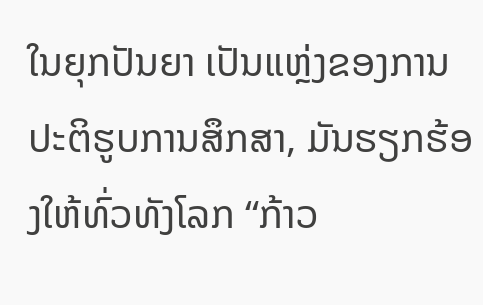ໃນຍຸກປັນຍາ ເປັນແຫຼ່ງຂອງການປະຕິຮູບການສຶກສາ, ມັນຮຽກຮ້ອງໃຫ້ທົ່ວທັງໂລກ “ກ້າວ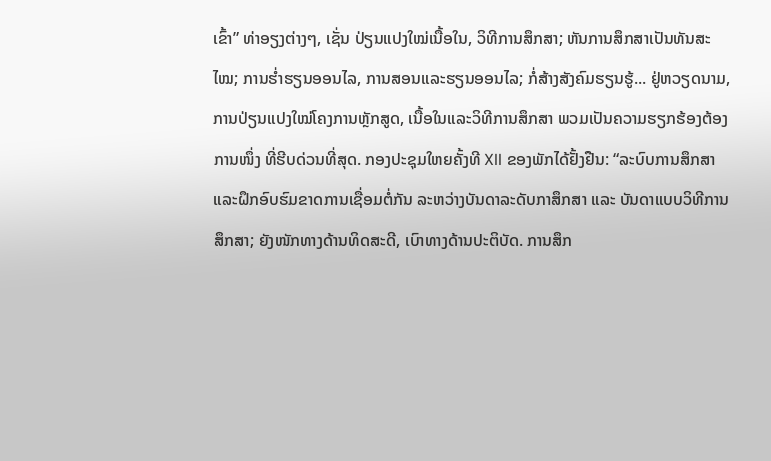ເຂົ້າ” ທ່າອຽງຕ່າງໆ, ເຊັ່ນ ປ່ຽນແປງໃໝ່ເນື້ອໃນ, ວິທີການສຶກສາ; ຫັນການສຶກສາເປັນທັນສະໄໝ; ການຮ່ຳຮຽນອອນໄລ, ການສອນແລະຮຽນອອນໄລ; ກໍ່ສ້າງສັງຄົມຮຽນຮູ້... ຢູ່ຫວຽດນາມ, ການປ່ຽນແປງໃໝ່ໂຄງການຫຼັກສູດ, ເນື້ອໃນແລະວິທີການສຶກສາ ພວມເປັນຄວາມຮຽກຮ້ອງຕ້ອງການໜຶ່ງ ທີ່ຮີບດ່ວນທີ່ສຸດ. ກອງປະຊຸມໃຫຍຄັ້ງທີ XII ຂອງພັກໄດ້ຢັ້ງຢືນ: “ລະບົບການສຶກສາແລະຝຶກອົບຮົມຂາດການເຊື່ອມຕໍ່ກັນ ລະຫວ່າງບັນດາລະດັບກາສຶກສາ ແລະ ບັນດາແບບວິທີການສຶກສາ; ຍັງໜັກທາງດ້ານທິດສະດີ, ເບົາທາງດ້ານປະຕິບັດ. ການສຶກ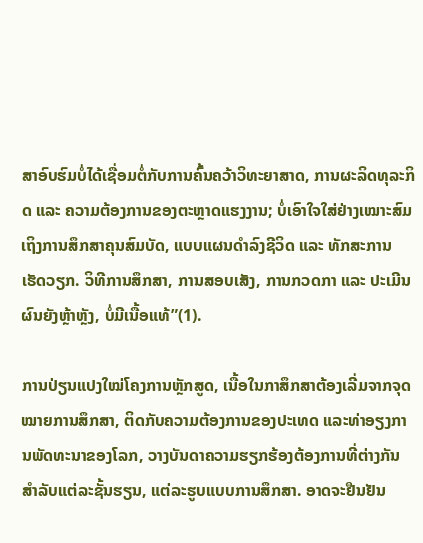ສາອົບຮົມບໍ່ໄດ້ເຊື່ອມຕໍ່ກັບການຄົ້ນຄວ້າວິທະຍາສາດ, ການຜະລິດທຸລະກິດ ແລະ ຄວາມຕ້ອງການຂອງຕະຫຼາດແຮງງານ; ບໍ່ເອົາໃຈໃສ່ຢ່າງເໝາະສົມເຖິງການສຶກສາຄຸນສົມບັດ, ແບບແຜນດຳລົງຊີວິດ ແລະ ທັກສະການເຮັດວຽກ. ວິທີການສຶກສາ, ການສອບເສັງ, ການກວດກາ ແລະ ປະເມີນຜົນຍັງຫຼ້າຫຼັງ, ບໍ່ມີເນື້ອແທ້”(1).

ການປ່ຽນແປງໃໝ່ໂຄງການຫຼັກສູດ, ເນື້ອໃນກາສຶກສາຕ້ອງເລີ່ມຈາກຈຸດໝາຍການສຶກສາ, ຕິດກັບຄວາມຕ້ອງການຂອງປະເທດ ແລະທ່າອຽງການພັດທະນາຂອງໂລກ, ວາງບັນດາຄວາມຮຽກຮ້ອງຕ້ອງການທີ່ຕ່າງກັນສຳລັບແຕ່ລະຊັ້ນຮຽນ, ແຕ່ລະຮູບແບບການສຶກສາ. ອາດຈະຢືນຢັນ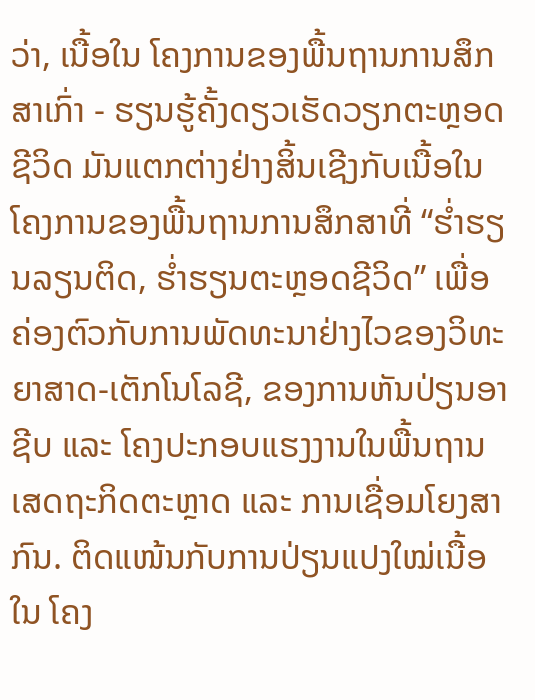ວ່າ, ເນື້ອໃນ ໂຄງການຂອງພື້ນຖານການສຶກສາເກົ່າ - ຮຽນຮູ້ຄັ້ງດຽວເຮັດວຽກຕະຫຼອດຊີວິດ ມັນແຕກຕ່າງຢ່າງສິ້ນເຊີງກັບເນື້ອໃນ ໂຄງການຂອງພື້ນຖານການສຶກສາທີ່ “ຮ່ຳຮຽນລຽນຕິດ, ຮ່ຳຮຽນຕະຫຼອດຊີວິດ” ເພື່ອຄ່ອງຕົວກັບການພັດທະນາຢ່າງໄວຂອງວິທະຍາສາດ-ເຕັກໂນໂລຊີ, ຂອງການຫັນປ່ຽນອາຊີບ ແລະ ໂຄງປະກອບແຮງງານໃນພື້ນຖານເສດຖະກິດຕະຫຼາດ ແລະ ການເຊື່ອມໂຍງສາກົນ. ຕິດແໜ້ນກັບການປ່ຽນແປງໃໝ່ເນື້ອໃນ ໂຄງ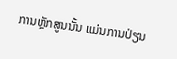ການຫຼັກສູນນັ້ນ ແມ່ນການປ່ຽນ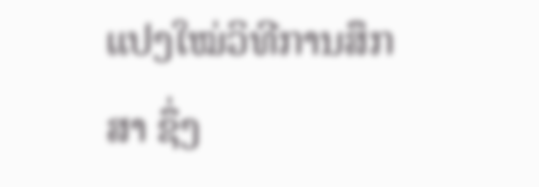ແປງໃໝ່ວິທີການສຶກສາ ຊຶ່ງ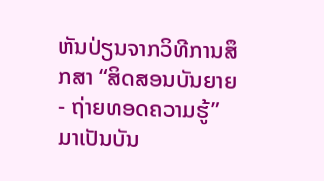ຫັນປ່ຽນຈາກວິທີການສຶກສາ “ສິດສອນບັນຍາຍ - ຖ່າຍທອດຄວາມຮູ້” ມາເປັນບັນ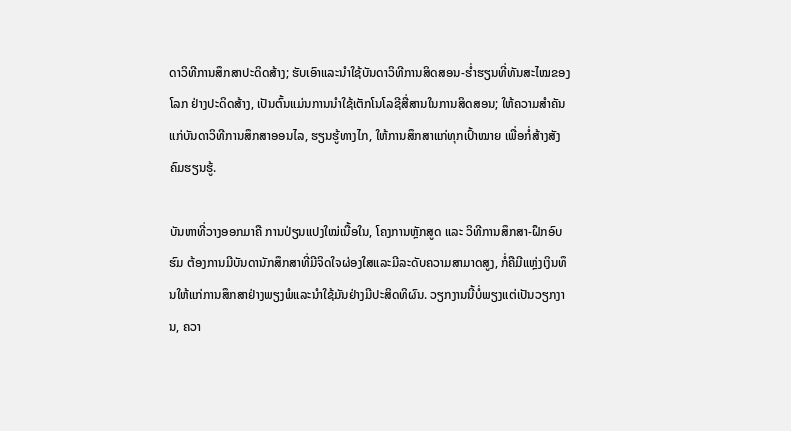ດາວິທີການສຶກສາປະດິດສ້າງ; ຮັບເອົາແລະນຳໃຊ້ບັນດາວິທີການສິດສອນ-ຮ່ຳຮຽນທີ່ທັນສະໄໝຂອງໂລກ ຢ່າງປະດິດສ້າງ, ເປັນຕົ້ນແມ່ນການນຳໃຊ້ເຕັກໂນໂລຊີສື່ສານໃນການສິດສອນ; ໃຫ້ຄວາມສຳຄັນແກ່ບັນດາວິທີການສຶກສາອອນໄລ, ຮຽນຮູ້ທາງໄກ, ໃຫ້ການສຶກສາແກ່ທຸກເປົ້າໝາຍ ເພື່ອກໍ່ສ້າງສັງຄົມຮຽນຮູ້.

ບັນຫາທີ່ວາງອອກມາຄື ການປ່ຽນແປງໃໝ່ເນື້ອໃນ, ໂຄງການຫຼັກສູດ ແລະ ວິທີການສຶກສາ-ຝຶກອົບຮົມ ຕ້ອງການມີບັນດານັກສຶກສາທີ່ມີຈິດໃຈຜ່ອງໃສແລະມີລະດັບຄວາມສາມາດສູງ, ກໍ່ຄືມີແຫຼ່ງເງິນທຶນໃຫ້ແກ່ການສຶກສາຢ່າງພຽງພໍແລະນຳໃຊ້ມັນຢ່າງມີປະສິດທິຜົນ. ວຽກງານນີ້ບໍ່ພຽງແຕ່ເປັນວຽກງານ, ຄວາ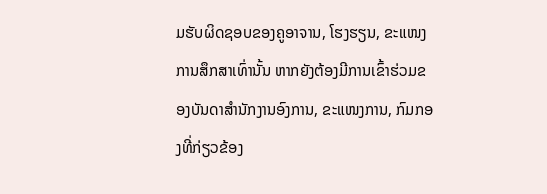ມຮັບຜິດຊອບຂອງຄູອາຈານ, ໂຮງຮຽນ, ຂະແໜງການສຶກສາເທົ່ານັ້ນ ຫາກຍັງຕ້ອງມີການເຂົ້າຮ່ວມຂອງບັນດາສຳນັກງານອົງການ, ຂະແໜງການ, ກົມກອງທີ່ກ່ຽວຂ້ອງ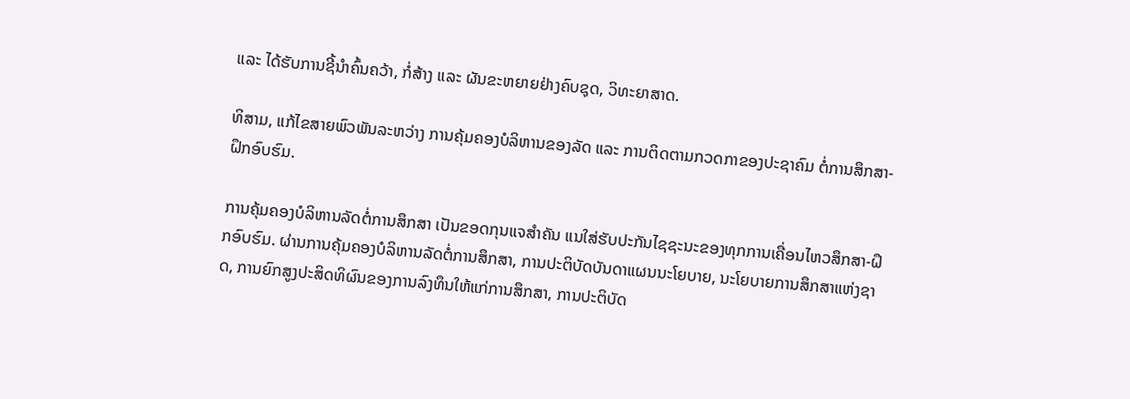ແລະ ໄດ້ຮັບການຊີ້ນຳຄົ້ນຄວ້າ, ກໍ່ສ້າງ ແລະ ຜັນຂະຫຍາຍຢ່າງຄົບຊຸດ, ວິທະຍາສາດ.

ທິສາມ, ແກ້ໄຂສາຍພົວພັນລະຫວ່າງ ການຄຸ້ມຄອງບໍລິຫານຂອງລັດ ແລະ ການຕິດຕາມກວດກາຂອງປະຊາຄົມ ຕໍ່ການສຶກສາ-ຝຶກອົບຮົມ.

ການຄຸ້ມຄອງບໍລິຫານລັດຕໍ່ການສຶກສາ ເປັນຂອດກຸນແຈສຳຄັນ ແນໃສ່ຮັບປະກັນໄຊຊະນະຂອງທຸກການເຄື່ອນໄຫວສຶກສາ-ຝຶກອົບຮົມ. ຜ່ານການຄຸ້ມຄອງບໍລິຫານລັດຕໍ່ການສຶກສາ, ການປະຕິບັດບັນດາແຜນນະໂຍບາຍ, ນະໂຍບາຍການສຶກສາແຫ່ງຊາດ, ການຍົກສູງປະສິດທິຜົນຂອງການລົງທຶນໃຫ້ແກ່ການສຶກສາ, ການປະຕິບັດ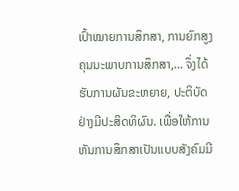ເປົ້າໝາຍການສຶກສາ, ການຍົກສູງຄຸນນະພາບການສຶກສາ,... ຈຶ່ງໄດ້ຮັບການຜັນຂະຫຍາຍ, ປະຕິບັດຢ່າງມີປະສິດທິຜົນ. ເພື່ອໃຫ້ການຫັນການສຶກສາເປັນແບບສັງຄົມມີ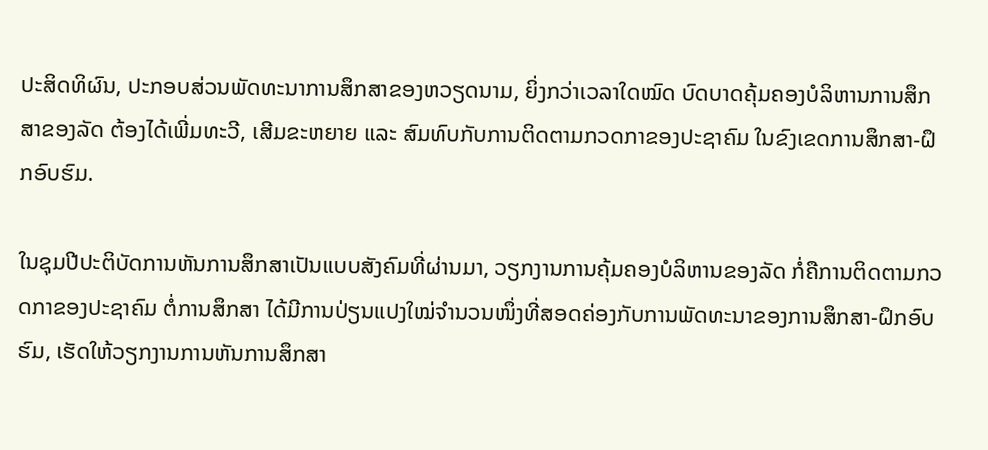ປະສິດທິຜົນ, ປະກອບສ່ວນພັດທະນາການສຶກສາຂອງຫວຽດນາມ, ຍິ່ງກວ່າເວລາໃດໝົດ ບົດບາດຄຸ້ມຄອງບໍລິຫານການສຶກສາຂອງລັດ ຕ້ອງໄດ້ເພີ່ມທະວີ, ເສີມຂະຫຍາຍ ແລະ ສົມທົບກັບການຕິດຕາມກວດກາຂອງປະຊາຄົມ ໃນຂົງເຂດການສຶກສາ-ຝຶກອົບຮົມ.

ໃນຊຸມປີປະຕິບັດການຫັນການສຶກສາເປັນແບບສັງຄົມທີ່ຜ່ານມາ, ວຽກງານການຄຸ້ມຄອງບໍລິຫານຂອງລັດ ກໍ່ຄືການຕິດຕາມກວດກາຂອງປະຊາຄົມ ຕໍ່ການສຶກສາ ໄດ້ມີການປ່ຽນແປງໃໝ່ຈຳນວນໜຶ່ງທີ່ສອດຄ່ອງກັບການພັດທະນາຂອງການສຶກສາ-ຝຶກອົບຮົມ, ເຮັດໃຫ້ວຽກງານການຫັນການສຶກສາ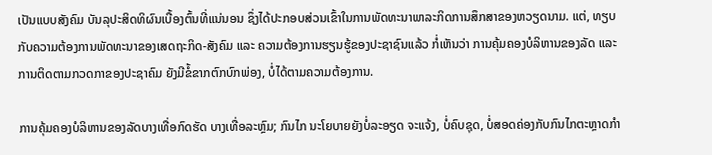ເປັນແບບສັງຄົມ ບັນລຸປະສິດທິຜົນເບື້ອງຕົ້ນທີ່ແນ່ນອນ ຊຶ່ງໄດ້ປະກອບສ່ວນເຂົ້າໃນການພັດທະນາພາລະກິດການສຶກສາຂອງຫວຽດນາມ. ແຕ່, ທຽບກັບຄວາມຕ້ອງການພັດທະນາຂອງເສດຖະກິດ-ສັງຄົມ ແລະ ຄວາມຕ້ອງການຮຽນຮູ້ຂອງປະຊາຊົນແລ້ວ ກໍ່ເຫັນວ່າ ການຄຸ້ມຄອງບໍລິຫານຂອງລັດ ແລະ ການຕິດຕາມກວດກາຂອງປະຊາຄົມ ຍັງມີຂໍ້ຂາກຕົກບົກພ່ອງ, ບໍ່ໄດ້ຕາມຄວາມຕ້ອງການ.

ການຄຸ້ມຄອງບໍລິຫານຂອງລັດບາງເທື່ອກົດຮັດ ບາງເທື່ອລະຫຼົມ; ກົນໄກ ນະໂຍບາຍຍັງບໍ່ລະອຽດ ຈະແຈ້ງ, ບໍ່ຄົບຊຸດ, ບໍ່ສອດຄ່ອງກັບກົນໄກຕະຫຼາດກຳ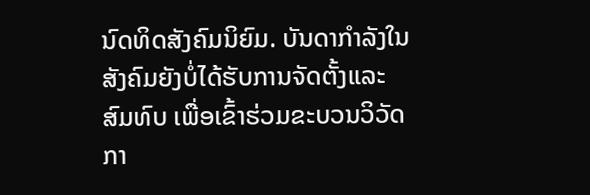ນົດທິດສັງຄົມນິຍົມ. ບັນດາກຳລັງໃນສັງຄົມຍັງບໍ່ໄດ້ຮັບການຈັດຕັ້ງແລະສົມທົບ ເພື່ອເຂົ້າຮ່ວມຂະບວນວິວັດກາ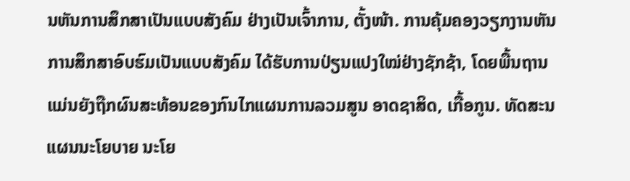ນຫັນການສຶກສາເປັນແບບສັງຄົມ ຢ່າງເປັນເຈົ້າການ, ຕັ້ງໜ້າ. ການຄຸ້ມຄອງວຽກງານຫັນການສຶກສາອົບຮົມເປັນແບບສັງຄົມ ໄດ້ຮັບການປ່ຽນແປງໃໝ່ຢ່າງຊັກຊ້າ, ໂດຍພື້ນຖານແມ່ນຍັງຖືກຜົນສະທ້ອນຂອງກົນໄກແຜນການລວມສູນ ອາດຊາສິດ, ເກື້ອກູນ. ທັດສະນ ແຜນນະໂຍບາຍ ນະໂຍ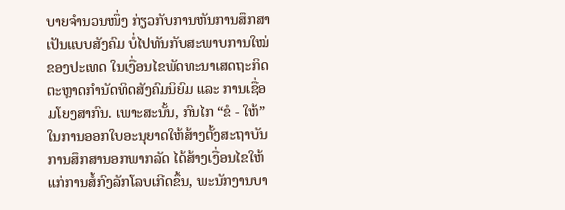ບາຍຈຳນວນໜຶ່ງ ກ່ຽວກັບການຫັນການສຶກສາເປັນແບບສັງຄົມ ບໍ່ໄປທັນກັບສະພາບການໃໝ່ຂອງປະເທດ ໃນເງື່ອນໄຂພັດທະນາເສດຖະກິດຕະຫຼາດກຳນັດທິດສັງຄົມນິຍົມ ແລະ ການເຊື່ອມໂຍງສາກົນ. ເພາະສະນັ້ນ, ກົນໄກ “ຂໍ - ໃຫ້” ໃນການອອກໃບອະນຸຍາດໃຫ້ສ້າງຕັ້ງສະຖາບັນການສຶກສານອກພາກລັດ ໄດ້ສ້າງເງື່ອນໄຂໃຫ້ແກ່ການສໍ້ກົງລັກໂລບເກີດຂຶ້ນ, ພະນັກງານບາ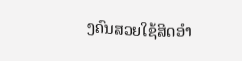ງຄົນສວຍໃຊ້ສິດອຳ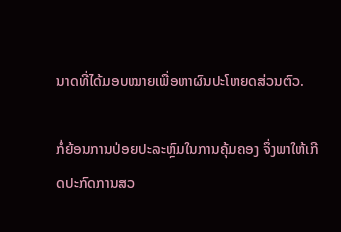ນາດທີ່ໄດ້ມອບໝາຍເພື່ອຫາຜົນປະໂຫຍດສ່ວນຕົວ.

ກໍ່ຍ້ອນການປ່ອຍປະລະຫຼົມໃນການຄຸ້ມຄອງ ຈຶ່ງພາໃຫ້ເກີດປະກົດການສວ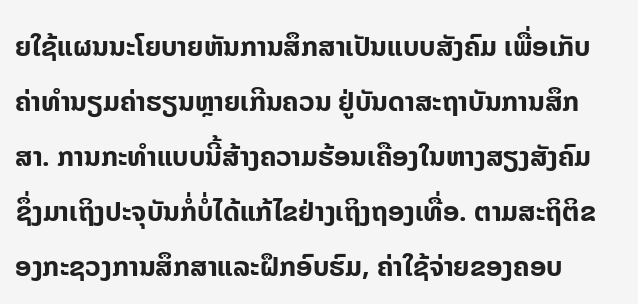ຍໃຊ້ແຜນນະໂຍບາຍຫັນການສຶກສາເປັນແບບສັງຄົມ ເພື່ອເກັບຄ່າທຳນຽມຄ່າຮຽນຫຼາຍເກີນຄວນ ຢູ່ບັນດາສະຖາບັນການສຶກສາ. ການກະທຳແບບນີ້ສ້າງຄວາມຮ້ອນເຄືອງໃນຫາງສຽງສັງຄົມ ຊຶ່ງມາເຖິງປະຈຸບັນກໍ່ບໍ່ໄດ້ແກ້ໄຂຢ່າງເຖິງຖອງເທື່ອ. ຕາມສະຖິຕິຂອງກະຊວງການສຶກສາແລະຝຶກອົບຮົມ, ຄ່າໃຊ້ຈ່າຍຂອງຄອບ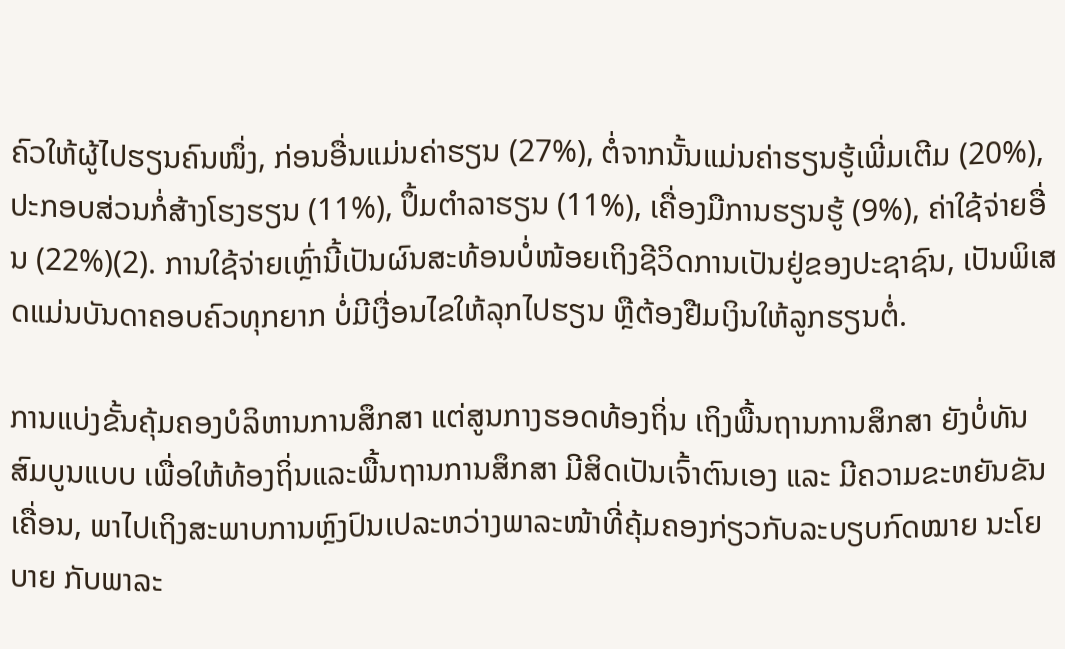ຄົວໃຫ້ຜູ້ໄປຮຽນຄົນໜຶ່ງ, ກ່ອນອື່ນແມ່ນຄ່າຮຽນ (27%), ຕໍ່ຈາກນັ້ນແມ່ນຄ່າຮຽນຮູ້ເພີ່ມເຕີມ (20%), ປະກອບສ່ວນກໍ່ສ້າງໂຮງຮຽນ (11%), ປຶ້ມຕຳລາຮຽນ (11%), ເຄື່ອງມືການຮຽນຮູ້ (9%), ຄ່າໃຊ້ຈ່າຍອື່ນ (22%)(2). ການໃຊ້ຈ່າຍເຫຼົ່ານີ້ເປັນຜົນສະທ້ອນບໍ່ໜ້ອຍເຖິງຊີວິດການເປັນຢູ່ຂອງປະຊາຊົນ, ເປັນພິເສດແມ່ນບັນດາຄອບຄົວທຸກຍາກ ບໍ່ມີເງື່ອນໄຂໃຫ້ລຸກໄປຮຽນ ຫຼືຕ້ອງຢືມເງິນໃຫ້ລູກຮຽນຕໍ່.

ການແບ່ງຂັ້ນຄຸ້ມຄອງບໍລິຫານການສຶກສາ ແຕ່ສູນກາງຮອດທ້ອງຖິ່ນ ເຖິງພື້ນຖານການສຶກສາ ຍັງບໍ່ທັນສົມບູນແບບ ເພື່ອໃຫ້ທ້ອງຖິ່ນແລະພື້ນຖານການສຶກສາ ມີສິດເປັນເຈົ້າຕົນເອງ ແລະ ມີຄວາມຂະຫຍັນຂັນເຄື່ອນ, ພາໄປເຖິງສະພາບການຫຼົງປົນເປລະຫວ່າງພາລະໜ້າທີ່ຄຸ້ມຄອງກ່ຽວກັບລະບຽບກົດໝາຍ ນະໂຍບາຍ ກັບພາລະ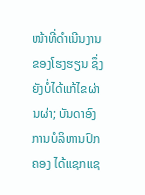ໜ້າທີ່ດຳເນີນງານຂອງໂຮງຮຽນ ຊຶ່ງຍັງບໍ່ໄດ້ແກ້ໄຂຜ່ານຜ່າ; ບັນດາອົງການບໍລິຫານປົກຄອງ ໄດ້ແຊກແຊ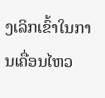ງເລິກເຂົ້າໃນການເຄື່ອນໄຫວ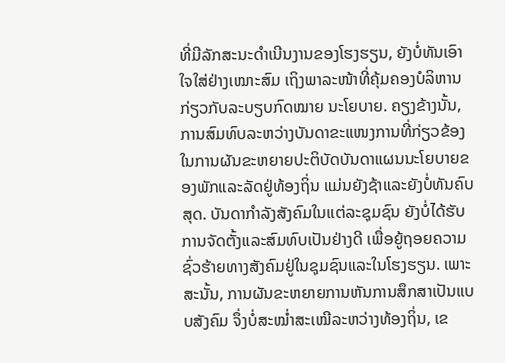ທີ່ມີລັກສະນະດຳເນີນງານຂອງໂຮງຮຽນ, ຍັງບໍ່ທັນເອົາໃຈໃສ່ຢ່າງເໝາະສົມ ເຖິງພາລະໜ້າທີ່ຄຸ້ມຄອງບໍລິຫານກ່ຽວກັບລະບຽບກົດໝາຍ ນະໂຍບາຍ. ຄຽງຂ້າງນັ້ນ, ການສົມທົບລະຫວ່າງບັນດາຂະແໜງການທີ່ກ່ຽວຂ້ອງ ໃນການຜັນຂະຫຍາຍປະຕິບັດບັນດາແຜນນະໂຍບາຍຂອງພັກແລະລັດຢູ່ທ້ອງຖິ່ນ ແມ່ນຍັງຊ້າແລະຍັງບໍ່ທັນຄົບສຸດ. ບັນດາກຳລັງສັງຄົມໃນແຕ່ລະຊຸມຊົນ ຍັງບໍ່ໄດ້ຮັບການຈັດຕັ້ງແລະສົມທົບເປັນຢ່າງດີ ເພື່ອຍູ້ຖອຍຄວາມຊົ່ວຮ້າຍທາງສັງຄົມຢູ່ໃນຊຸມຊົນແລະໃນໂຮງຮຽນ. ເພາະສະນັ້ນ, ການຜັນຂະຫຍາຍການຫັນການສຶກສາເປັນແບບສັງຄົມ ຈຶ່ງບໍ່ສະໝ່ຳສະເໝີລະຫວ່າງທ້ອງຖິ່ນ, ເຂ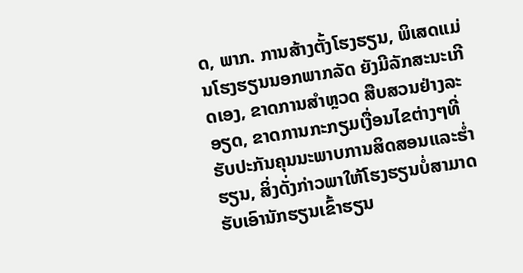ດ, ພາກ. ການສ້າງຕັ້ງໂຮງຮຽນ, ພິເສດແມ່ນໂຮງຮຽນນອກພາກລັດ ຍັງມີລັກສະນະເກີດເອງ, ຂາດການສຳຫຼວດ ສືບສວນຢ່າງລະອຽດ, ຂາດການກະກຽມເງື່ອນໄຂຕ່າງໆທີ່ຮັບປະກັນຄຸນນະພາບການສິດສອນແລະຮ່ຳຮຽນ, ສິ່ງດັ່ງກ່າວພາໃຫ້ໂຮງຮຽນບໍ່ສາມາດຮັບເອົານັກຮຽນເຂົ້າຮຽນ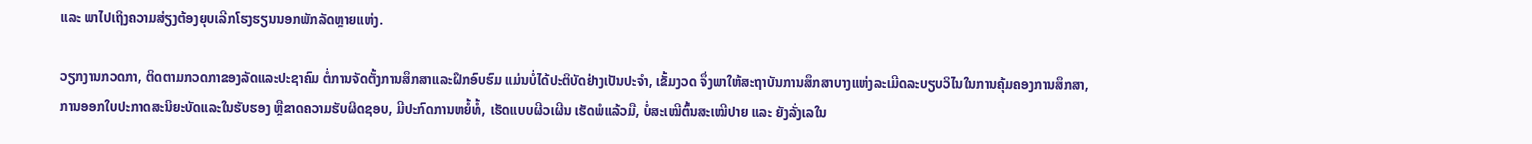ແລະ ພາໄປເຖິງຄວາມສ່ຽງຕ້ອງຍຸບເລີກໂຮງຮຽນນອກພັກລັດຫຼາຍແຫ່ງ.

ວຽກງານກວດກາ, ຕິດຕາມກວດກາຂອງລັດແລະປະຊາຄົມ ຕໍ່ການຈັດຕັ້ງການສຶກສາແລະຝຶກອົບຮົມ ແມ່ນບໍ່ໄດ້ປະຕິບັດຢ່າງເປັນປະຈຳ, ເຂັ້ມງວດ ຈຶ່ງພາໃຫ້ສະຖາບັນການສຶກສາບາງແຫ່ງລະເມີດລະບຽບວິໄນໃນການຄຸ້ມຄອງການສຶກສາ, ການອອກໃບປະກາດສະນິຍະບັດແລະໃນຮັບຮອງ ຫຼືຂາດຄວາມຮັບຜິດຊອບ, ມີປະກົດການຫຍໍ້ທໍ້, ເຮັດແບບຜີວເຜີນ ເຮັດພໍແລ້ວມື, ບໍ່ສະເໝີຕົ້ນສະເໝີປາຍ ແລະ ຍັງລັ່ງເລໃນ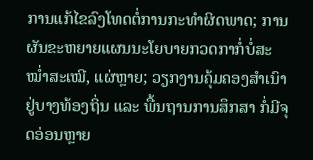ການແກ້ໄຂລົງໂທດຕໍ່ການກະທຳຜິດພາດ; ການຜັນຂະຫຍາຍແຜນນະໂຍບາຍກວດກາກໍ່ບໍ່ສະໝ່ຳສະເໝີ, ແຜ່ຫຼາຍ; ວຽກງານຄຸ້ມຄອງສຳເນົາຢູ່ບາງທ້ອງຖິ່ນ ແລະ ພື້ນຖານການສຶກສາ ກໍ່ມີຈຸດອ່ອນຫຼາຍ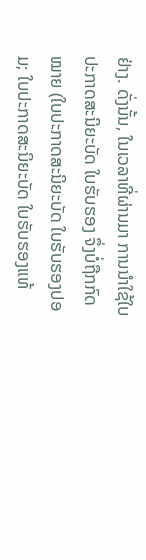ຢ່າງ. ດັ່ງນັ້ນ, ໃນເວລາທີ່ຜ່ານມາ ການນຳໃຊ້ໃບປະກາດສະນິຍະບັດ ໃບຮັບຮອງ ຈຶ່ງບໍ່ຖືກກົດໝາຍ (ໃບປະກາດສະນິຍະບັດ ໃບຮັບຮອງປອມ; ໃບປະກາດສະນິຍະບັດ ໃບຮັບຮອງແທ້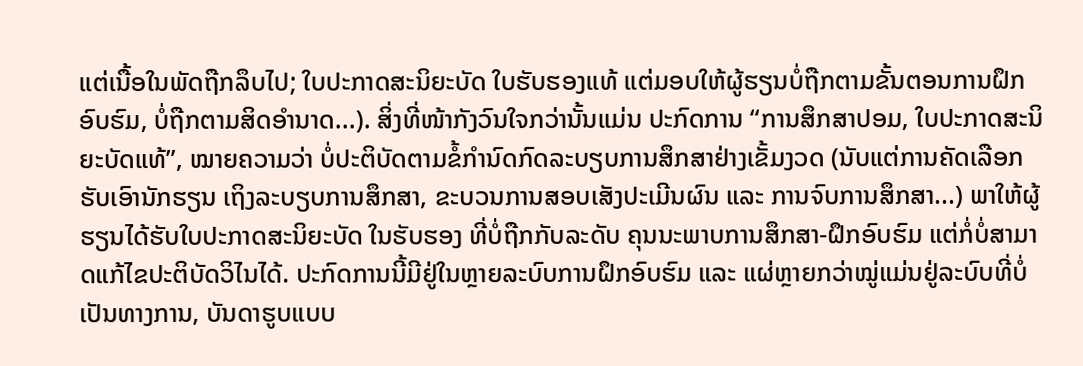ແຕ່ເນື້ອໃນພັດຖືກລຶບໄປ; ໃບປະກາດສະນິຍະບັດ ໃບຮັບຮອງແທ້ ແຕ່ມອບໃຫ້ຜູ້ຮຽນບໍ່ຖືກຕາມຂັ້ນຕອນການຝຶກອົບຮົມ, ບໍ່ຖືກຕາມສິດອຳນາດ...). ສິ່ງທີ່ໜ້າກັງວົນໃຈກວ່ານັ້ນແມ່ນ ປະກົດການ “ການສຶກສາປອມ, ໃບປະກາດສະນິຍະບັດແທ້”, ໝາຍຄວາມວ່າ ບໍ່ປະຕິບັດຕາມຂໍ້ກຳນົດກົດລະບຽບການສຶກສາຢ່າງເຂັ້ມງວດ (ນັບແຕ່ການຄັດເລືອກຮັບເອົານັກຮຽນ ເຖິງລະບຽບການສຶກສາ, ຂະບວນການສອບເສັງປະເມີນຜົນ ແລະ ການຈົບການສຶກສາ...) ພາໃຫ້ຜູ້ຮຽນໄດ້ຮັບໃບປະກາດສະນິຍະບັດ ໃນຮັບຮອງ ທີ່ບໍ່ຖືກກັບລະດັບ ຄຸນນະພາບການສຶກສາ-ຝຶກອົບຮົມ ແຕ່ກໍ່ບໍ່ສາມາດແກ້ໄຂປະຕິບັດວິໄນໄດ້. ປະກົດການນີ້ມີຢູ່ໃນຫຼາຍລະບົບການຝຶກອົບຮົມ ແລະ ແຜ່ຫຼາຍກວ່າໝູ່ແມ່ນຢູ່ລະບົບທີ່ບໍ່ເປັນທາງການ, ບັນດາຮູບແບບ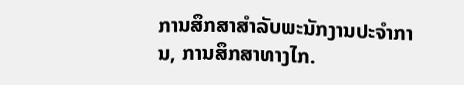ການສຶກສາສຳລັບພະນັກງານປະຈຳການ, ການສຶກສາທາງໄກ.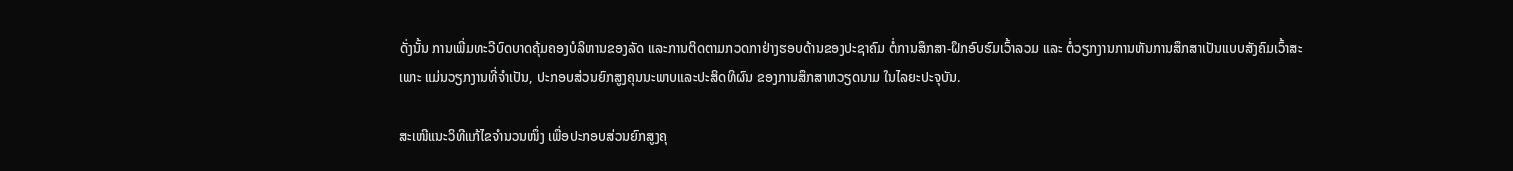ດັ່ງນັ້ນ ການເພີ່ມທະວີບົດບາດຄຸ້ມຄອງບໍລິຫານຂອງລັດ ແລະການຕິດຕາມກວດກາຢ່າງຮອບດ້ານຂອງປະຊາຄົມ ຕໍ່ການສຶກສາ-ຝຶກອົບຮົມເວົ້າລວມ ແລະ ຕໍ່ວຽກງານການຫັນການສຶກສາເປັນແບບສັງຄົມເວົ້າສະເພາະ ແມ່ນວຽກງານທີ່ຈຳເປັນ, ປະກອບສ່ວນຍົກສູງຄຸນນະພາບແລະປະສິດທິຜົນ ຂອງການສຶກສາຫວຽດນາມ ໃນໄລຍະປະຈຸບັນ.

ສະເໜີແນະວິທີແກ້ໄຂຈຳນວນໜຶ່ງ ເພື່ອປະກອບສ່ວນຍົກສູງຄຸ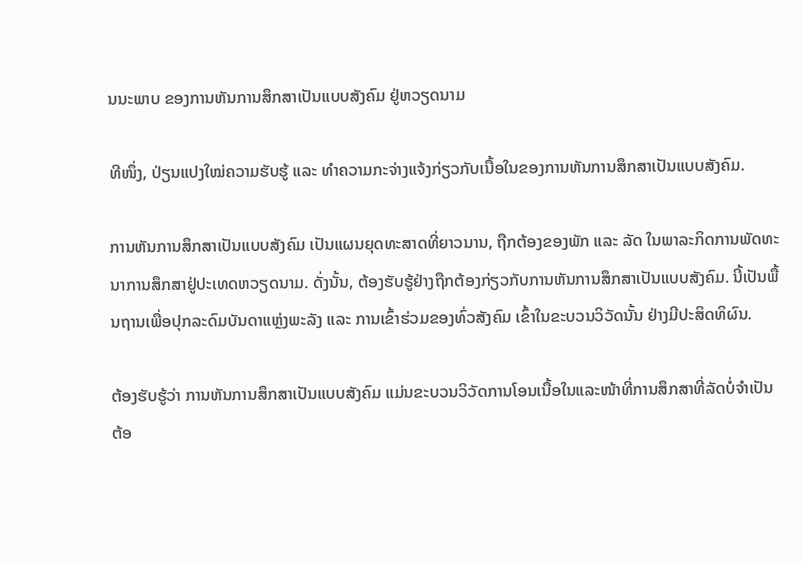ນນະພາບ ຂອງການຫັນການສຶກສາເປັນແບບສັງຄົມ ຢູ່ຫວຽດນາມ

ທີໜຶ່ງ, ປ່ຽນແປງໃໝ່ຄວາມຮັບຮູ້ ແລະ ທຳຄວາມກະຈ່າງແຈ້ງກ່ຽວກັບເນື້ອໃນຂອງການຫັນການສຶກສາເປັນແບບສັງຄົມ.

ການຫັນການສຶກສາເປັນແບບສັງຄົມ ເປັນແຜນຍຸດທະສາດທີ່ຍາວນານ, ຖືກຕ້ອງຂອງພັກ ແລະ ລັດ ໃນພາລະກິດການພັດທະນາການສຶກສາຢູ່ປະເທດຫວຽດນາມ. ດັ່ງນັ້ນ, ຕ້ອງຮັບຮູ້ຢ່າງຖືກຕ້ອງກ່ຽວກັບການຫັນການສຶກສາເປັນແບບສັງຄົມ. ນີ້ເປັນພື້ນຖານເພື່ອປຸກລະດົມບັນດາແຫຼ່ງພະລັງ ແລະ ການເຂົ້າຮ່ວມຂອງທົ່ວສັງຄົມ ເຂົ້າໃນຂະບວນວິວັດນັ້ນ ຢ່າງມີປະສິດທິຜົນ.

ຕ້ອງຮັບຮູ້ວ່າ ການຫັນການສຶກສາເປັນແບບສັງຄົມ ແມ່ນຂະບວນວິວັດການໂອນເນື້ອໃນແລະໜ້າທີ່ການສຶກສາທີ່ລັດບໍ່ຈຳເປັນຕ້ອ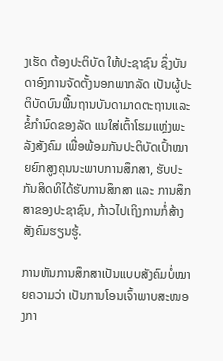ງເຮັດ ຕ້ອງປະຕິບັດ ໃຫ້ປະຊາຊົນ ຊຶ່ງບັນດາອົງການຈັດຕັ້ງນອກພາກລັດ ເປັນຜູ້ປະຕິບັດບົນພື້ນຖານບັນດາມາດຕະຖານແລະຂໍ້ກຳນົດຂອງລັດ ແນໃສ່ເຕົ້າໂຮມແຫຼ່ງພະລັງສັງຄົມ ເພື່ອພ້ອມກັນປະຕິບັດເປົ້າໝາຍຍົກສູງຄຸນນະພາບການສຶກສາ, ຮັບປະກັນສິດທິໄດ້ຮັບການສຶກສາ ແລະ ການສຶກສາຂອງປະຊາຊົນ, ກ້າວໄປເຖິງການກໍ່ສ້າງສັງຄົມຮຽນຮູ້.

ການຫັນການສຶກສາເປັນແບບສັງຄົມບໍ່ໝາຍຄວາມວ່າ ເປັນການໂອນເຈົ້າພາບສະໜອງກາ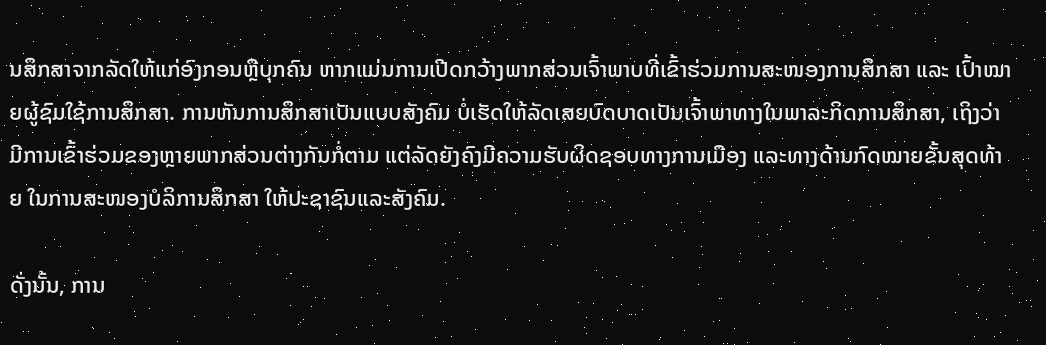ນສຶກສາຈາກລັດໃຫ້ແກ່ອົງກອນຫຼືບຸກຄົນ ຫາກແມ່ນການເປີດກວ້າງພາກສ່ວນເຈົ້າພາບທີ່ເຂົ້າຮ່ວມການສະໜອງການສຶກສາ ແລະ ເປົ້າໝາຍຜູ້ຊົມໃຊ້ການສຶກສາ. ການຫັນການສຶກສາເປັນແບບສັງຄົມ ບໍ່ເຮັດໃຫ້ລັດເສຍບົດບາດເປັນເຈົ້າພາທາງໃນພາລະກິດການສຶກສາ, ເຖິງວ່າມີການເຂົ້າຮ່ວມຂອງຫຼາຍພາກສ່ວນຕ່າງກັນກໍ່ຕາມ ແຕ່ລັດຍັງຄົງມີຄວາມຮັບຜິດຊອບທາງການເມືອງ ແລະທາງດ້ານກົດໝາຍຂັ້ນສຸດທ້າຍ ໃນການສະໜອງບໍລິການສຶກສາ ໃຫ້ປະຊາຊົນແລະສັງຄົມ.

ດັ່ງນັ້ນ, ການ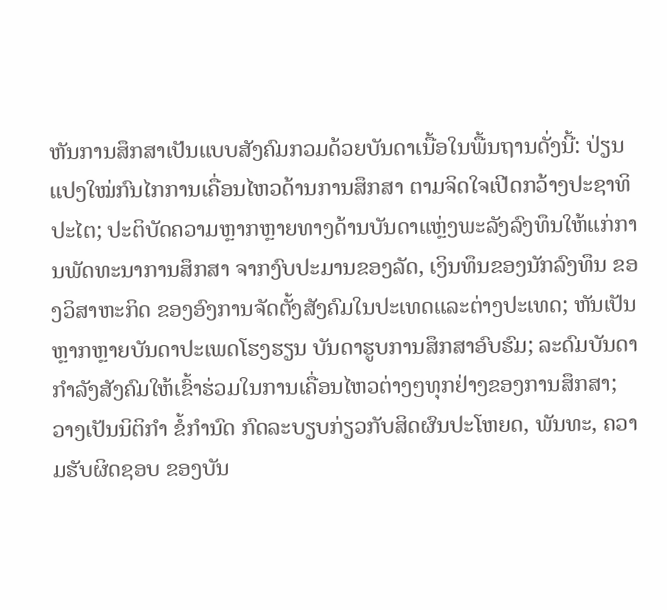ຫັນການສຶກສາເປັນແບບສັງຄົມກວມດ້ວຍບັນດາເນື້ອໃນພື້ນຖານດັ່ງນີ້: ປ່ຽນແປງໃໝ່ກົນໄກການເຄື່ອນໄຫວດ້ານການສຶກສາ ຕາມຈິດໃຈເປີດກວ້າງປະຊາທິປະໄຕ; ປະຕິບັດຄວາມຫຼາກຫຼາຍທາງດ້ານບັນດາແຫຼ່ງພະລັງລົງທຶນໃຫ້ແກ່ການພັດທະນາການສຶກສາ ຈາກງົບປະມານຂອງລັດ, ເງິນທຶນຂອງນັກລົງທຶນ ຂອງວິສາຫະກິດ ຂອງອົງການຈັດຕັ້ງສັງຄົມໃນປະເທດແລະຕ່າງປະເທດ; ຫັນເປັນຫຼາກຫຼາຍບັນດາປະເພດໂຮງຮຽນ ບັນດາຮູບການສຶກສາອົບຮົມ; ລະດົມບັນດາກຳລັງສັງຄົມໃຫ້ເຂົ້າຮ່ວມໃນການເຄື່ອນໄຫວຕ່າງໆທຸກຢ່າງຂອງການສຶກສາ; ວາງເປັນນິຕິກຳ ຂໍ້ກຳນົດ ກົດລະບຽບກ່ຽວກັບສິດຜົນປະໂຫຍດ, ພັນທະ, ຄວາມຮັບຜິດຊອບ ຂອງບັນ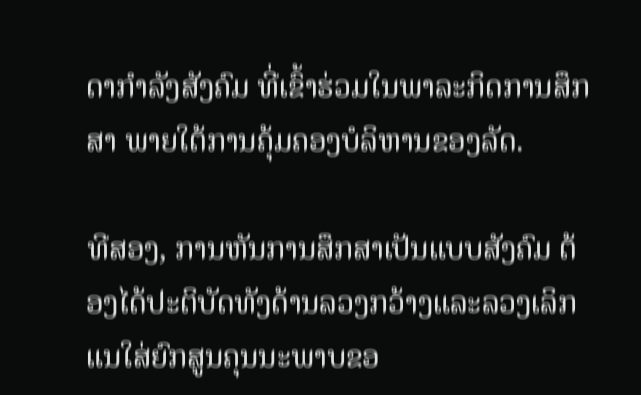ດາກຳລັງສັງຄົມ ທີ່ເຂົ້າຮ່ວມໃນພາລະກິດການສຶກສາ ພາຍໃຕ້ການຄຸ້ມຄອງບໍລິຫານຂອງລັດ.

ທີສອງ, ການຫັນການສຶກສາເປັນແບບສັງຄົມ ຕ້ອງໄດ້ປະຕິບັດທັງດ້ານລວງກວ້າງແລະລວງເລິກ ແນໃສ່ຍົກສູນຄຸນນະພາບຂອ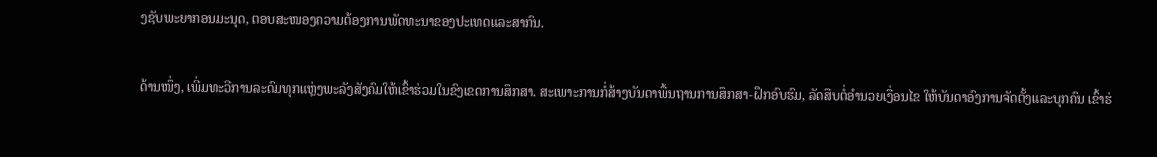ງຊັບພະຍາກອນມະນຸດ, ຕອບສະໜອງຄວາມຕ້ອງການພັດທະນາຂອງປະເທດແລະສາກົນ.

ດ້ານໜຶ່ງ, ເພີ່ມທະວີການລະດົມທຸກແຫຼ່ງພະລັງສັງຄົມໃຫ້ເຂົ້າຮ່ວມໃນຂົງເຂດການສຶກສາ. ສະເພາະການກໍ່ສ້າງບັນດາພື້ນຖານການສຶກສາ-ຝຶກອົບຮົມ, ລັດສືບຕໍ່ອຳນວຍເງື່ອນໄຂ ໃຫ້ບັນດາອົງການຈັດຕັ້ງແລະບຸກຄົນ ເຂົ້າຮ່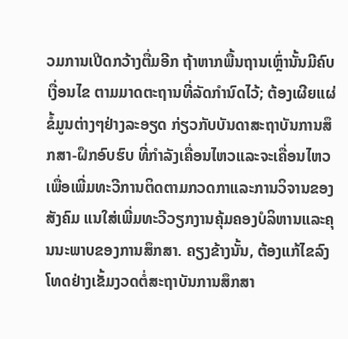ວມການເປີດກວ້າງຕື່ມອີກ ຖ້າຫາກພື້ນຖານເຫຼົ່ານັ້ນມີຄົບເງື່ອນໄຂ ຕາມມາດຕະຖານທີ່ລັດກຳນົດໄວ້; ຕ້ອງເຜີຍແຜ່ຂໍ້ມູນຕ່າງໆຢ່າງລະອຽດ ກ່ຽວກັບບັນດາສະຖາບັນການສຶກສາ-ຝຶກອົບຮົບ ທີ່ກຳລັງເຄື່ອນໄຫວແລະຈະເຄື່ອນໄຫວ ເພື່ອເພີ່ມທະວີການຕິດຕາມກວດກາແລະການວິຈານຂອງສັງຄົມ ແນໃສ່ເພີ່ມທະວີວຽກງານຄຸ້ມຄອງບໍລິຫານແລະຄຸນນະພາບຂອງການສຶກສາ. ຄຽງຂ້າງນັ້ນ, ຕ້ອງແກ້ໄຂລົງໂທດຢ່າງເຂັ້ມງວດຕໍ່ສະຖາບັນການສຶກສາ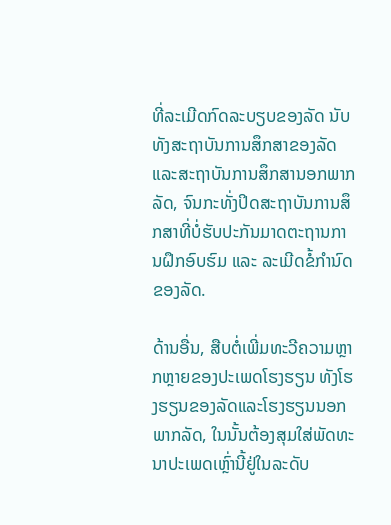ທີ່ລະເມີດກົດລະບຽບຂອງລັດ ນັບທັງສະຖາບັນການສຶກສາຂອງລັດແລະສະຖາບັນການສຶກສານອກພາກລັດ, ຈົນກະທັ່ງປິດສະຖາບັນການສຶກສາທີ່ບໍ່ຮັບປະກັນມາດຕະຖານການຝຶກອົບຮົມ ແລະ ລະເມີດຂໍ້ກຳນົດຂອງລັດ.

ດ້ານອື່ນ, ສືບຕໍ່ເພີ່ມທະວີຄວາມຫຼາກຫຼາຍຂອງປະເພດໂຮງຮຽນ ທັງໂຮງຮຽນຂອງລັດແລະໂຮງຮຽນນອກພາກລັດ, ໃນນັ້ນຕ້ອງສຸມໃສ່ພັດທະນາປະເພດເຫຼົ່ານີ້ຢູ່ໃນລະດັບ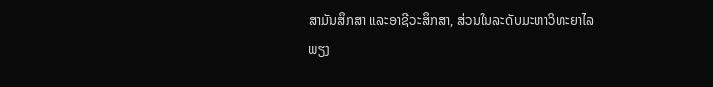ສາມັນສຶກສາ ແລະອາຊີວະສຶກສາ, ສ່ວນໃນລະດັບມະຫາວິທະຍາໄລ ພຽງ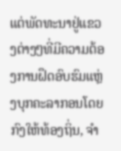ແຕ່ພັດທະນາຢູ່ແຂວງຕ່າງໆທີ່ມີຄວາມຕ້ອງການຝຶດອົບຮົມແຫຼ່ງບຸກຄະລາກອນໂດຍກົງໃຫ້ທ້ອງຖິ່ນ, ຈຳ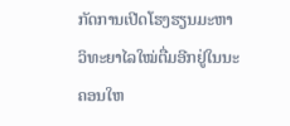ກັດການເປີດໂຮງຮຽນມະຫາວິທະຍາໄລໃໝ່ຕື່ມອີກຢູ່ໃນນະຄອນໃຫ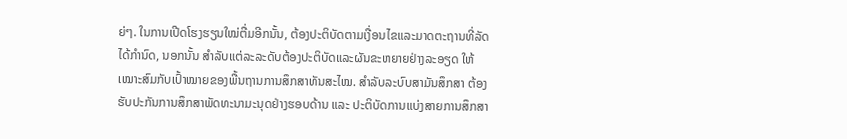ຍ່ໆ. ໃນການເປີດໂຮງຮຽນໃໝ່ຕື່ມອີກນັ້ນ, ຕ້ອງປະຕິບັດຕາມເງື່ອນໄຂແລະມາດຕະຖານທີ່ລັດໄດ້ກຳນົດ, ນອກນັ້ນ ສຳລັບແຕ່ລະລະດັບຕ້ອງປະຕິບັດແລະຜັນຂະຫຍາຍຢ່າງລະອຽດ ໃຫ້ເໝາະສົມກັບເປົ້າໝາຍຂອງພື້ນຖານການສຶກສາທັນສະໄໝ. ສຳລັບລະບົບສາມັນສຶກສາ ຕ້ອງຮັບປະກັນການສຶກສາພັດທະນາມະນຸດຢ່າງຮອບດ້ານ ແລະ ປະຕິບັດການແບ່ງສາຍການສຶກສາ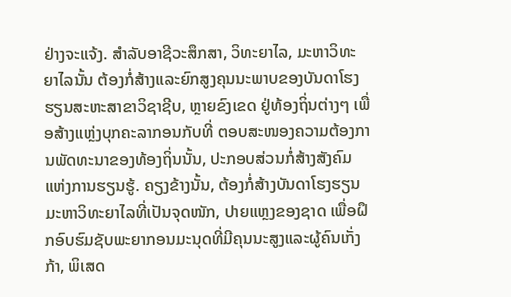ຢ່າງຈະແຈ້ງ. ສຳລັບອາຊີວະສຶກສາ, ວິທະຍາໄລ, ມະຫາວິທະຍາໄລນັ້ນ ຕ້ອງກໍ່ສ້າງແລະຍົກສູງຄຸນນະພາບຂອງບັນດາໂຮງຮຽນສະຫະສາຂາວິຊາຊີບ, ຫຼາຍຂົງເຂດ ຢູ່ທ້ອງຖິ່ນຕ່າງໆ ເພື່ອສ້າງແຫຼ່ງບຸກຄະລາກອນກັບທີ່ ຕອບສະໜອງຄວາມຕ້ອງການພັດທະນາຂອງທ້ອງຖິ່ນນັ້ນ, ປະກອບສ່ວນກໍ່ສ້າງສັງຄົມແຫ່ງການຮຽນຮູ້. ຄຽງຂ້າງນັ້ນ, ຕ້ອງກໍ່ສ້າງບັນດາໂຮງຮຽນມະຫາວິທະຍາໄລທີ່ເປັນຈຸດໜັກ, ປາຍແຫຼງຂອງຊາດ ເພື່ອຝຶກອົບຮົມຊັບພະຍາກອນມະນຸດທີ່ມີຄຸນນະສູງແລະຜູ້ຄົນເກັ່ງກ້າ, ພິເສດ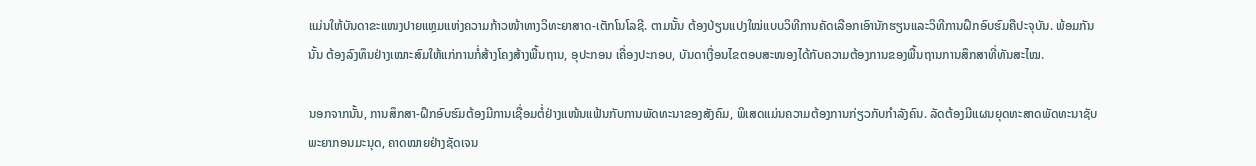ແມ່ນໃຫ້ບັນດາຂະແໜງປາຍແຫຼມແຫ່ງຄວາມກ້າວໜ້າທາງວິທະຍາສາດ-ເຕັກໂນໂລຊີ. ຕາມນັ້ນ ຕ້ອງປ່ຽນແປງໃໝ່ແບບວິທີການຄັດເລືອກເອົານັກຮຽນແລະວິທີການຝຶກອົບຮົມຄືປະຈຸບັນ. ພ້ອມກັນນັ້ນ ຕ້ອງລົງທຶນຢ່າງເໝາະສົມໃຫ້ແກ່ການກໍ່ສ້າງໂຄງສ້າງພື້ນຖານ, ອຸປະກອນ ເຄື່ອງປະກອບ, ບັນດາເງື່ອນໄຂຕອບສະໜອງໄດ້ກັບຄວາມຕ້ອງການຂອງພື້ນຖານການສຶກສາທີ່ທັນສະໄໝ.

ນອກຈາກນັ້ນ, ການສຶກສາ-ຝຶກອົບຮົມຕ້ອງມີການເຊື່ອມຕໍ່ຢ່າງແໜ້ນແຟ້ນກັບການພັດທະນາຂອງສັງຄົມ, ພິເສດແມ່ນຄວາມຕ້ອງການກ່ຽວກັບກຳລັງຄົນ. ລັດຕ້ອງມີແຜນຍຸດທະສາດພັດທະນາຊັບພະຍາກອນມະນຸດ, ຄາດໝາຍຢ່າງຊັດເຈນ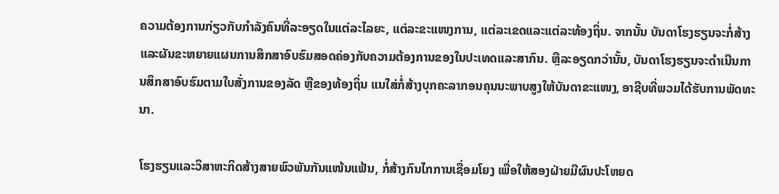ຄວາມຕ້ອງການກ່ຽວກັບກຳລັງຄົນທີ່ລະອຽດໃນແຕ່ລະໄລຍະ, ແຕ່ລະຂະແໜງການ, ແຕ່ລະເຂດແລະແຕ່ລະທ້ອງຖິ່ນ. ຈາກນັ້ນ ບັນດາໂຮງຮຽນຈະກໍ່ສ້າງແລະຜັນຂະຫຍາຍແຜນການສຶກສາອົບຮົມສອດຄ່ອງກັບຄວາມຕ້ອງການຂອງໃນປະເທດແລະສາກົນ. ຫຼືລະອຽດກວ່ານັ້ນ, ບັນດາໂຮງຮຽນຈະດຳເນີນການສຶກສາອົບຮົມຕາມໃບສັ່ງການຂອງລັດ ຫຼືຂອງທ້ອງຖິ່ນ ແນໃສ່ກໍ່ສ້າງບຸກຄະລາກອນຄຸນນະພາບສູງໃຫ້ບັນດາຂະແໜງ, ອາຊີບທີ່ພວມໄດ້ຮັບການພັດທະນາ.

ໂຮງຮຽນແລະວິສາຫະກິດສ້າງສາຍພົວພັນກັນແໜ້ນແຟ້ນ, ກໍ່ສ້າງກົນໄກການເຊື່ອມໂຍງ ເພື່ອໃຫ້ສອງຝ່າຍມີຜົນປະໂຫຍດ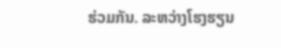ຮ່ວມກັນ. ລະຫວ່າງໂຮງຮຽນ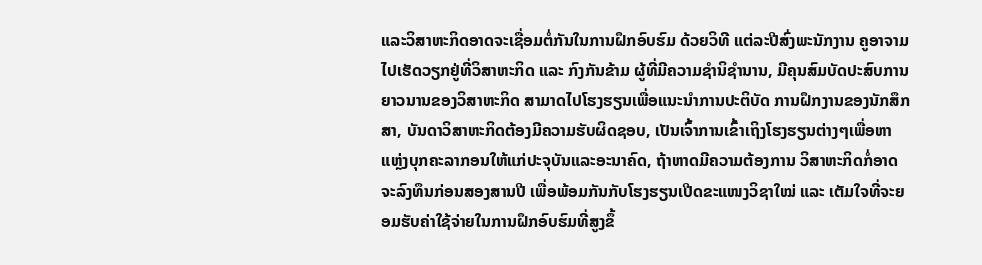ແລະວິສາຫະກິດອາດຈະເຊື່ອມຕໍ່ກັນໃນການຝຶກອົບຮົມ ດ້ວຍວິທີ ແຕ່ລະປີສົ່ງພະນັກງານ ຄູອາຈາມໄປເຮັດວຽກຢູ່ທີ່ວິສາຫະກິດ ແລະ ກົງກັນຂ້າມ ຜູ້ທີ່ມີຄວາມຊຳນິຊຳນານ, ມີຄຸນສົມບັດປະສົບການຍາວນານຂອງວິສາຫະກິດ ສາມາດໄປໂຮງຮຽນເພື່ອແນະນຳການປະຕິບັດ ການຝຶກງານຂອງນັກສຶກສາ, ບັນດາວິສາຫະກິດຕ້ອງມີຄວາມຮັບຜິດຊອບ, ເປັນເຈົ້າການເຂົ້າເຖິງໂຮງຮຽນຕ່າງໆເພື່ອຫາແຫຼ່ງບຸກຄະລາກອນໃຫ້ແກ່ປະຈຸບັນແລະອະນາຄົດ, ຖ້າຫາດມີຄວາມຕ້ອງການ ວິສາຫະກິດກໍ່ອາດຈະລົງທຶນກ່ອນສອງສານປີ ເພື່ອພ້ອມກັນກັບໂຮງຮຽນເປີດຂະແໜງວິຊາໃໝ່ ແລະ ເຕັມໃຈທີ່ຈະຍອມຮັບຄ່າໃຊ້ຈ່າຍໃນການຝຶກອົບຮົມທີ່ສູງຂຶ້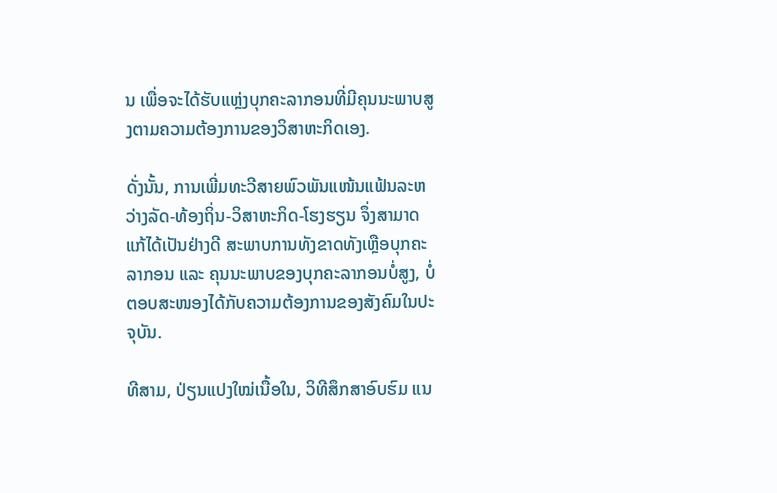ນ ເພື່ອຈະໄດ້ຮັບແຫຼ່ງບຸກຄະລາກອນທີ່ມີຄຸນນະພາບສູງຕາມຄວາມຕ້ອງການຂອງວິສາຫະກິດເອງ.

ດັ່ງນັ້ນ, ການເພີ່ມທະວີສາຍພົວພັນແໜ້ນແຟ້ນລະຫວ່າງລັດ-ທ້ອງຖິ່ນ-ວິສາຫະກິດ-ໂຮງຮຽນ ຈຶ່ງສາມາດແກ້ໄດ້ເປັນຢ່າງດີ ສະພາບການທັງຂາດທັງເຫຼືອບຸກຄະລາກອນ ແລະ ຄຸນນະພາບຂອງບຸກຄະລາກອນບໍ່ສູງ, ບໍ່ຕອບສະໜອງໄດ້ກັບຄວາມຕ້ອງການຂອງສັງຄົມໃນປະຈຸບັນ.

ທີສາມ, ປ່ຽນແປງໃໝ່ເນື້ອໃນ, ວິທີສຶກສາອົບຮົມ ແນ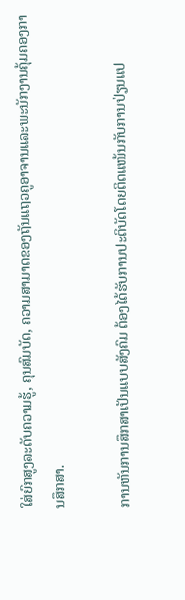ໃສ່ຍົກສູງລະດັບຄວາມຮູ້, ຄຸນສົມບັດ, ຄວາມສາມາດຂອງຖັນແຖວຄູອາຈານແລະພະນັກງານຄຸ້ມຄອງການສຶກສາ.

ການຫັນການສຶກສາເປັນແບບສັງຄົມ ຕ້ອງໄດ້ຮັບການປະຕິບັດໂດຍຕິດແໜ້ນກັບການປ່ຽນແປ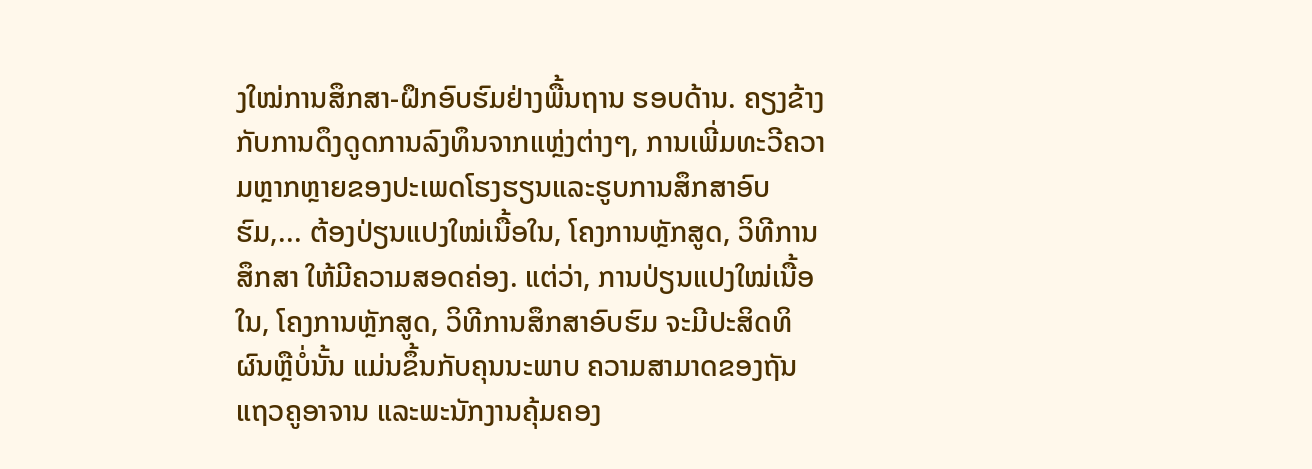ງໃໝ່ການສຶກສາ-ຝຶກອົບຮົມຢ່າງພື້ນຖານ ຮອບດ້ານ. ຄຽງຂ້າງກັບການດຶງດູດການລົງທຶນຈາກແຫຼ່ງຕ່າງໆ, ການເພີ່ມທະວີຄວາມຫຼາກຫຼາຍຂອງປະເພດໂຮງຮຽນແລະຮູບການສຶກສາອົບຮົມ,... ຕ້ອງປ່ຽນແປງໃໝ່ເນື້ອໃນ, ໂຄງການຫຼັກສູດ, ວິທີການສຶກສາ ໃຫ້ມີຄວາມສອດຄ່ອງ. ແຕ່ວ່າ, ການປ່ຽນແປງໃໝ່ເນື້ອໃນ, ໂຄງການຫຼັກສູດ, ວິທີການສຶກສາອົບຮົມ ຈະມີປະສິດທິຜົນຫຼືບໍ່ນັ້ນ ແມ່ນຂຶ້ນກັບຄຸນນະພາບ ຄວາມສາມາດຂອງຖັນແຖວຄູອາຈານ ແລະພະນັກງານຄຸ້ມຄອງ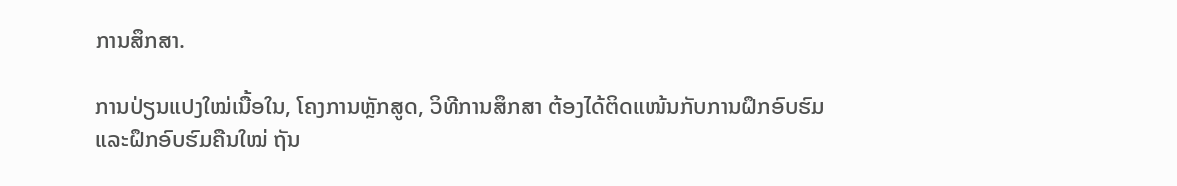ການສຶກສາ.

ການປ່ຽນແປງໃໝ່ເນື້ອໃນ, ໂຄງການຫຼັກສູດ, ວິທີການສຶກສາ ຕ້ອງໄດ້ຕິດແໜ້ນກັບການຝຶກອົບຮົມແລະຝຶກອົບຮົມຄືນໃໝ່ ຖັນ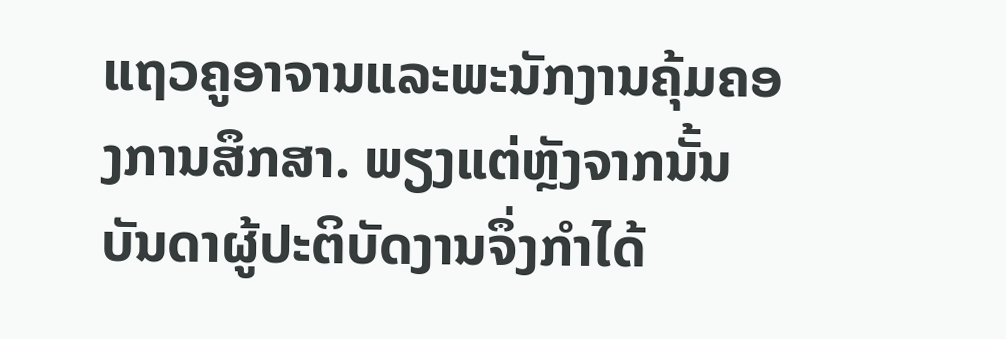ແຖວຄູອາຈານແລະພະນັກງານຄຸ້ມຄອງການສຶກສາ. ພຽງແຕ່ຫຼັງຈາກນັ້ນ ບັນດາຜູ້ປະຕິບັດງານຈຶ່ງກຳໄດ້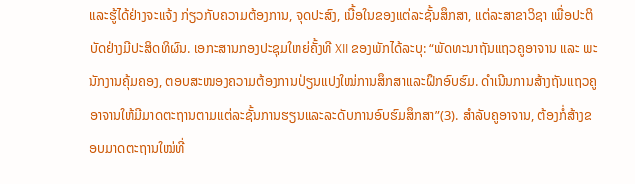ແລະຮູ້ໄດ້ຢ່າງຈະແຈ້ງ ກ່ຽວກັບຄວາມຕ້ອງການ, ຈຸດປະສົງ, ເນື້ອໃນຂອງແຕ່ລະຊັ້ນສຶກສາ, ແຕ່ລະສາຂາວິຊາ ເພື່ອປະຕິບັດຢ່າງມີປະສິດທິຜົນ. ເອກະສານກອງປະຊຸມໃຫຍ່ຄັ້ງທີ XII ຂອງພັກໄດ້ລະບຸ: “ພັດທະນາຖັນແຖວຄູອາຈານ ແລະ ພະນັກງານຄຸ້ມຄອງ, ຕອບສະໜອງຄວາມຕ້ອງການປ່ຽນແປງໃໝ່ການສຶກສາແລະຝຶກອົບຮົມ. ດຳເນີນການສ້າງຖັນແຖວຄູອາຈານໃຫ້ມີມາດຕະຖານຕາມແຕ່ລະຊັ້ນການຮຽນແລະລະດັບການອົບຮົມສຶກສາ”(3). ສຳລັບຄູອາຈານ, ຕ້ອງກໍ່ສ້າງຂອບມາດຕະຖານໃໝ່ທີ່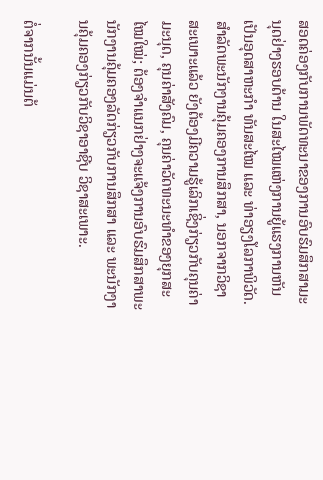ສອດຄ່ອງກັບການພັດທະນາຂອງການອົບຮົມສຶກສາມະນຸດຢ່າງຮອບດ້ານ ໃນສະໄໝແຫ່ງການຍູ້ແຮງການຫັນເປັນອຸດສາຫະກຳ ທັນສະໄໝ ແລະ ທ່າອຽງໂລກາພິວັດ. ສຳລັດພະນັກງານຄຸ້ມຄອງການສຶກສາ, ນອກຈາກວິຊາສະເພາະແລ້ວ ຍັງຕ້ອງມີຄວາມຮູ້ເລິກເຊິ່ງກ່ຽວກັບຄຸນຄ່າມະນຸດ, ຄຸນຄ່າສັງຄົມ, ຄຸນຄ່າວັດທະນະທຳຂອງຍຸກສະໄໝໃໝ່; ຕ້ອງຈຳແນກຢ່າງຈະແຈ້ງການອົບຮົມສຶກສາພະນັກງານຄຸ້ມຄອງລັດກ່ຽວກັບການສຶກສາ ແລະ ພະນັກງານຄຸ້ມຄອງກ່ຽວກັບວິຊາອາຊີບ ວິຊາສະເພາະ.

ຕໍ່ຈາກນັ້ນແມ່ນຕ້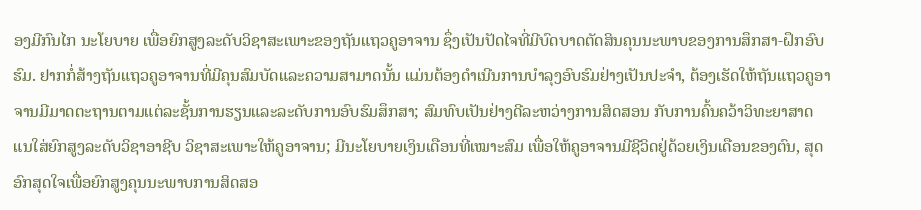ອງມີກົນໄກ ນະໂຍບາຍ ເພື່ອຍົກສູງລະດັບວິຊາສະເພາະຂອງຖັນແຖວຄູອາຈານ ຊຶ່ງເປັນປັດໄຈທີ່ມີບົດບາດຕັດສິນຄຸນນະພາບຂອງການສຶກສາ-ຝຶກອົບຮົມ. ຢາກກໍ່ສ້າງຖັນແຖວຄູອາຈານທີ່ມີຄຸນສົມບັດແລະຄວາມສາມາດນັ້ນ ແມ່ນຕ້ອງດຳເນີນການບຳລຸງອົບຮົມຢ່າງເປັນປະຈຳ, ຕ້ອງເຮັດໃຫ້ຖັນແຖວຄູອາຈານມີມາດຕະຖານຕາມແຕ່ລະຊັ້ນການຮຽນແລະລະດັບການອົບຮົມສຶກສາ; ສົມທົບເປັນຢ່າງດີລະຫວ່າງການສິດສອນ ກັບການຄົ້ນຄວ້າວິທະຍາສາດ ແນໃສ່ຍົກສູງລະດັບວິຊາອາຊີບ ວິຊາສະເພາະໃຫ້ຄູອາຈານ; ມີນະໂຍບາຍເງິນເດືອນທີ່ເໝາະສົມ ເພື່ອໃຫ້ຄູອາຈານມີຊີວິດຢູ່ດ້ວຍເງິນເດືອນຂອງຕົນ, ສຸດອົກສຸດໃຈເພື່ອຍົກສູງຄຸນນະພາບການສິດສອ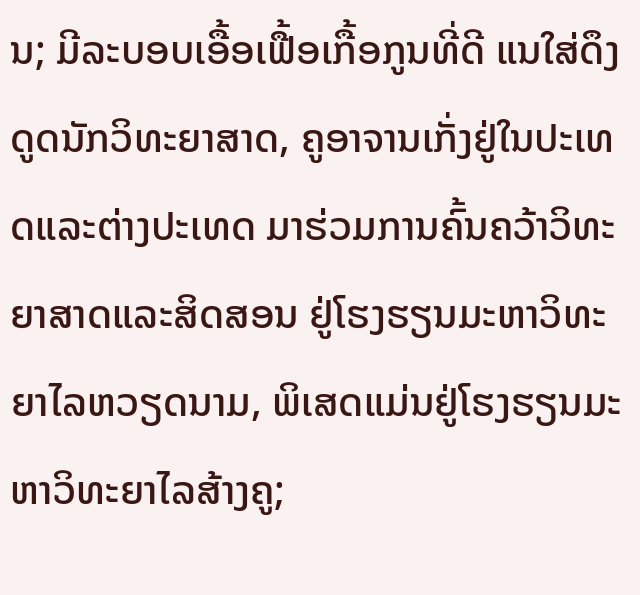ນ; ມີລະບອບເອື້ອເຟື້ອເກື້ອກູນທີ່ດີ ແນໃສ່ດຶງດູດນັກວິທະຍາສາດ, ຄູອາຈານເກັ່ງຢູ່ໃນປະເທດແລະຕ່າງປະເທດ ມາຮ່ວມການຄົ້ນຄວ້າວິທະຍາສາດແລະສິດສອນ ຢູ່ໂຮງຮຽນມະຫາວິທະຍາໄລຫວຽດນາມ, ພິເສດແມ່ນຢູ່ໂຮງຮຽນມະຫາວິທະຍາໄລສ້າງຄູ;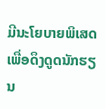ມີນະໂຍບາຍພິເສດເພື່ອດຶງດູດນັກຮຽນ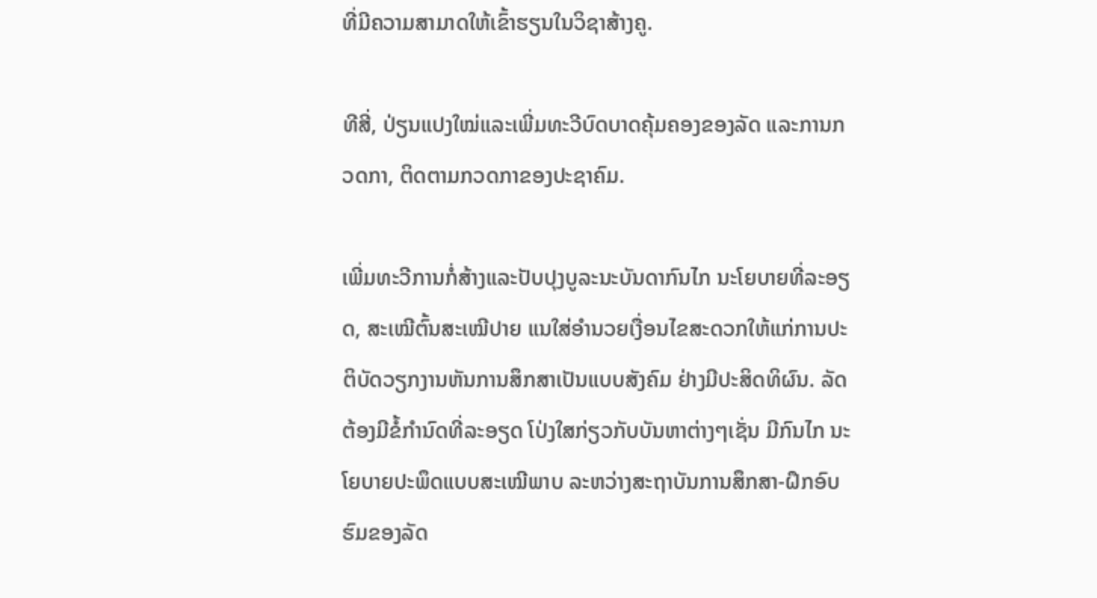ທີ່ມີຄວາມສາມາດໃຫ້ເຂົ້າຮຽນໃນວິຊາສ້າງຄູ.

ທີສີ່, ປ່ຽນແປງໃໝ່ແລະເພີ່ມທະວີບົດບາດຄຸ້ມຄອງຂອງລັດ ແລະການກວດກາ, ຕິດຕາມກວດກາຂອງປະຊາຄົມ.

ເພີ່ມທະວີການກໍ່ສ້າງແລະປັບປຸງບູລະນະບັນດາກົນໄກ ນະໂຍບາຍທີ່ລະອຽດ, ສະເໝີຕົ້ນສະເໝີປາຍ ແນໃສ່ອຳນວຍເງື່ອນໄຂສະດວກໃຫ້ແກ່ການປະຕິບັດວຽກງານຫັນການສຶກສາເປັນແບບສັງຄົມ ຢ່າງມີປະສິດທິຜົນ. ລັດຕ້ອງມີຂໍ້ກຳນົດທີ່ລະອຽດ ໂປ່ງໃສກ່ຽວກັບບັນຫາຕ່າງໆເຊັ່ນ ມີກົນໄກ ນະໂຍບາຍປະພຶດແບບສະເໝີພາບ ລະຫວ່າງສະຖາບັນການສຶກສາ-ຝຶກອົບຮົມຂອງລັດ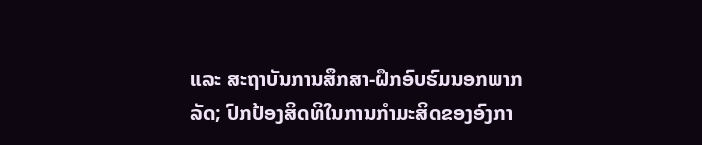ແລະ ສະຖາບັນການສຶກສາ-ຝຶກອົບຮົມນອກພາກລັດ; ປົກປ້ອງສິດທິໃນການກຳມະສິດຂອງອົງກາ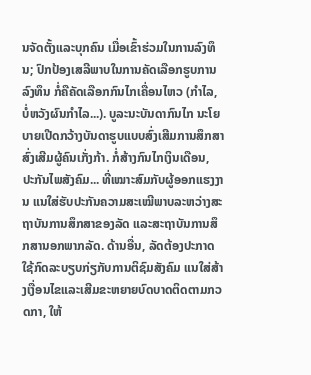ນຈັດຕັ້ງແລະບຸກຄົນ ເມື່ອເຂົ້າຮ່ວມໃນການລົງທຶນ; ປົກປ້ອງເສລີພາບໃນການຄັດເລືອກຮູບການລົງທຶນ ກໍ່ຄືຄັດເລືອກກົນໄກເຄື່ອນໄຫວ (ກຳໄລ, ບໍ່ຫວັງຜົນກຳໄລ...). ບູລະນະບັນດາກົນໄກ ນະໂຍບາຍເປີດກວ້າງບັນດາຮູບແບບສົ່ງເສີມການສຶກສາ ສົ່ງເສີມຜູ້ຄົນເກັ່ງກ້າ. ກໍ່ສ້າງກົນໄກເງິນເດືອນ, ປະກັນໄພສັງຄົມ... ທີ່ເໝາະສົມກັບຜູ້ອອກແຮງງານ ແນໃສ່ຮັບປະກັນຄວາມສະເໝີພາບລະຫວ່າງສະຖາບັນການສຶກສາຂອງລັດ ແລະສະຖາບັນການສຶກສານອກພາກລັດ. ດ້ານອື່ນ, ລັດຕ້ອງປະກາດໃຊ້ກົດລະບຽບກ່ຽກັບການຕິຊົມສັງຄົມ ແນໃສ່ສ້າງເງື່ອນໄຂແລະເສີມຂະຫຍາຍບົດບາດຕິດຕາມກວດກາ, ໃຫ້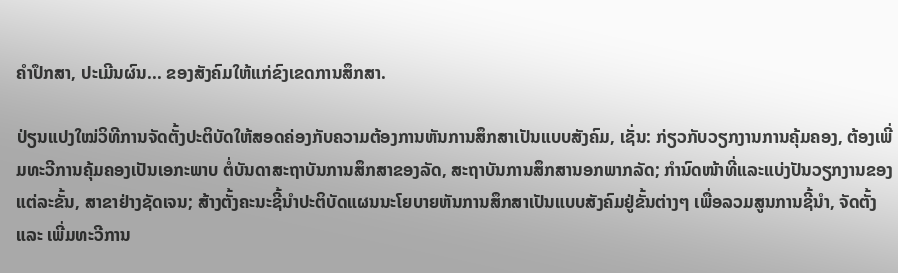ຄຳປຶກສາ, ປະເມີນຜົນ... ຂອງສັງຄົມໃຫ້ແກ່ຂົງເຂດການສຶກສາ.

ປ່ຽນແປງໃໝ່ວິທີການຈັດຕັ້ງປະຕິບັດໃຫ້ສອດຄ່ອງກັບຄວາມຕ້ອງການຫັນການສຶກສາເປັນແບບສັງຄົມ, ເຊັ່ນ: ກ່ຽວກັບວຽກງານການຄຸ້ມຄອງ, ຕ້ອງເພີ່ມທະວີການຄຸ້ມຄອງເປັນເອກະພາບ ຕໍ່ບັນດາສະຖາບັນການສຶກສາຂອງລັດ, ສະຖາບັນການສຶກສານອກພາກລັດ; ກຳນົດໜ້າທີ່ແລະແບ່ງປັນວຽກງານຂອງແຕ່ລະຂັ້ນ, ສາຂາຢ່າງຊັດເຈນ; ສ້າງຕັ້ງຄະນະຊີ້ນຳປະຕິບັດແຜນນະໂຍບາຍຫັນການສຶກສາເປັນແບບສັງຄົມຢູ່ຂັ້ນຕ່າງໆ ເພື່ອລວມສູນການຊີ້ນຳ, ຈັດຕັ້ງ ແລະ ເພີ່ມທະວີການ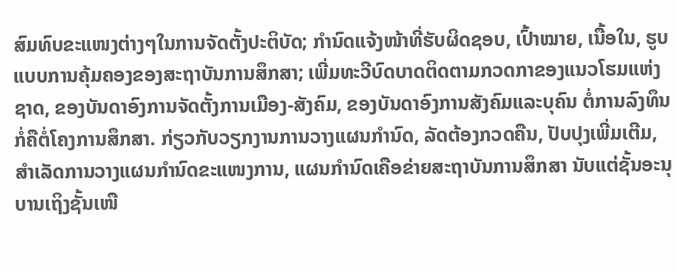ສົມທົບຂະແໜງຕ່າງໆໃນການຈັດຕັ້ງປະຕິບັດ; ກຳນົດແຈ້ງໜ້າທີ່ຮັບຜິດຊອບ, ເປົ້າໝາຍ, ເນື້ອໃນ, ຮູບແບບການຄຸ້ມຄອງຂອງສະຖາບັນການສຶກສາ; ເພີ່ມທະວີບົດບາດຕິດຕາມກວດກາຂອງແນວໂຮມແຫ່ງຊາດ, ຂອງບັນດາອົງການຈັດຕັ້ງການເມືອງ-ສັງຄົມ, ຂອງບັນດາອົງການສັງຄົມແລະບຸຄົນ ຕໍ່ການລົງທຶນ ກໍ່ຄືຕໍ່ໂຄງການສຶກສາ. ກ່ຽວກັບວຽກງານການວາງແຜນກຳນົດ, ລັດຕ້ອງກວດຄືນ, ປັບປຸງເພີ່ມເຕີມ, ສຳເລັດການວາງແຜນກຳນົດຂະແໜງການ, ແຜນກຳນົດເຄືອຂ່າຍສະຖາບັນການສຶກສາ ນັບແຕ່ຊັ້ນອະນຸບານເຖິງຊັ້ນເໜື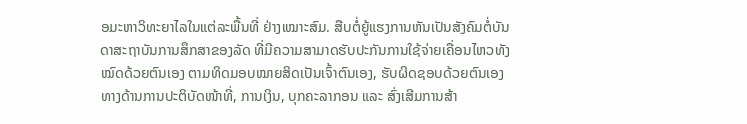ອມະຫາວິທະຍາໄລໃນແຕ່ລະພື້ນທີ່ ຢ່າງເໝາະສົມ. ສືບຕໍ່ຍູ້ແຮງການຫັນເປັນສັງຄົມຕໍ່ບັນດາສະຖາບັນການສຶກສາຂອງລັດ ທີ່ມີຄວາມສາມາດຮັບປະກັນການໃຊ້ຈ່າຍເຄື່ອນໄຫວທັງໝົດດ້ວຍຕົນເອງ ຕາມທິດມອບໝາຍສິດເປັນເຈົ້າຕົນເອງ, ຮັບຜິດຊອບດ້ວຍຕົນເອງ ທາງດ້ານການປະຕິບັດໜ້າທີ່, ການເງິນ, ບຸກຄະລາກອນ ແລະ ສົ່ງເສີມການສ້າ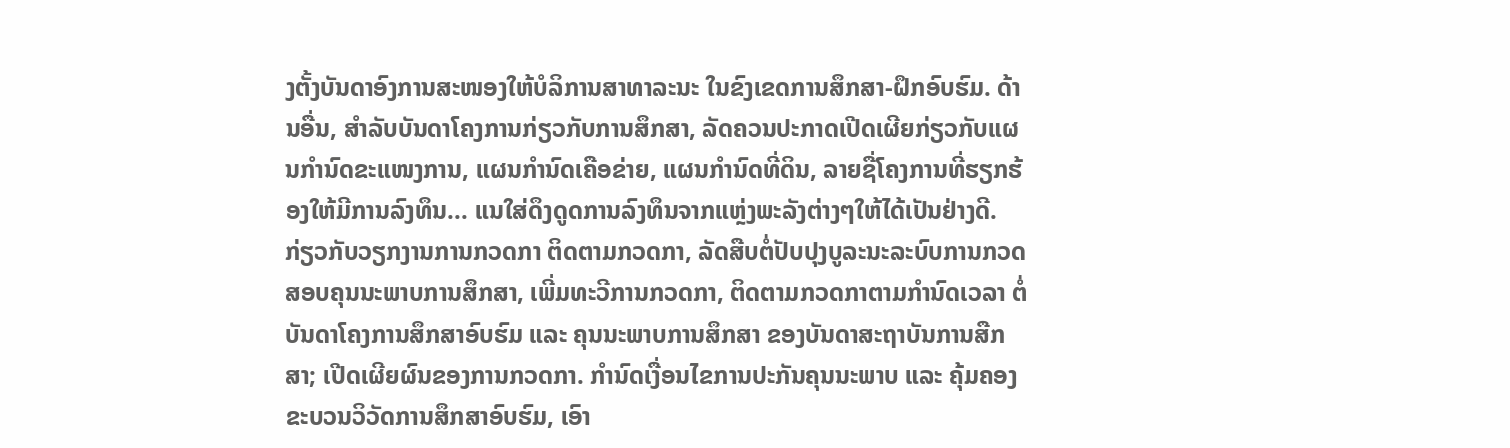ງຕັ້ງບັນດາອົງການສະໜອງໃຫ້ບໍລິການສາທາລະນະ ໃນຂົງເຂດການສຶກສາ-ຝຶກອົບຮົມ. ດ້ານອື່ນ, ສຳລັບບັນດາໂຄງການກ່ຽວກັບການສຶກສາ, ລັດຄວນປະກາດເປີດເຜີຍກ່ຽວກັບແຜນກຳນົດຂະແໜງການ, ແຜນກຳນົດເຄືອຂ່າຍ, ແຜນກຳນົດທີ່ດິນ, ລາຍຊື່ໂຄງການທີ່ຮຽກຮ້ອງໃຫ້ມີການລົງທຶນ... ແນໃສ່ດຶງດູດການລົງທຶນຈາກແຫຼ່ງພະລັງຕ່າງໆໃຫ້ໄດ້ເປັນຢ່າງດີ. ກ່ຽວກັບວຽກງານການກວດກາ ຕິດຕາມກວດກາ, ລັດສືບຕໍ່ປັບປຸງບູລະນະລະບົບການກວດສອບຄຸນນະພາບການສຶກສາ, ເພີ່ມທະວີການກວດກາ, ຕິດຕາມກວດກາຕາມກຳນົດເວລາ ຕໍ່ບັນດາໂຄງການສຶກສາອົບຮົມ ແລະ ຄຸນນະພາບການສຶກສາ ຂອງບັນດາສະຖາບັນການສືກສາ; ເປີດເຜີຍຜົນຂອງການກວດກາ. ກຳນົດເງື່ອນໄຂການປະກັນຄຸນນະພາບ ແລະ ຄຸ້ມຄອງຂະບວນວິວັດການສຶກສາອົບຮົມ, ເອົາ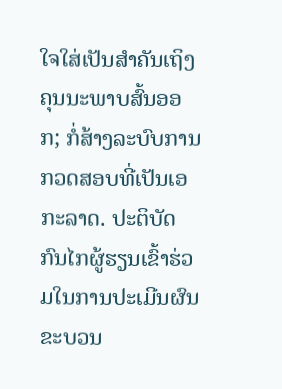ໃຈໃສ່ເປັນສຳຄັນເຖິງຄຸນນະພາບສົ້ນອອກ; ກໍ່ສ້າງລະບົບການກວດສອບທີ່ເປັນເອກະລາດ. ປະຕິບັດກົນໄກຜູ້ຮຽນເຂົ້າຮ່ວມໃນການປະເມີນຜົນຂະບວນ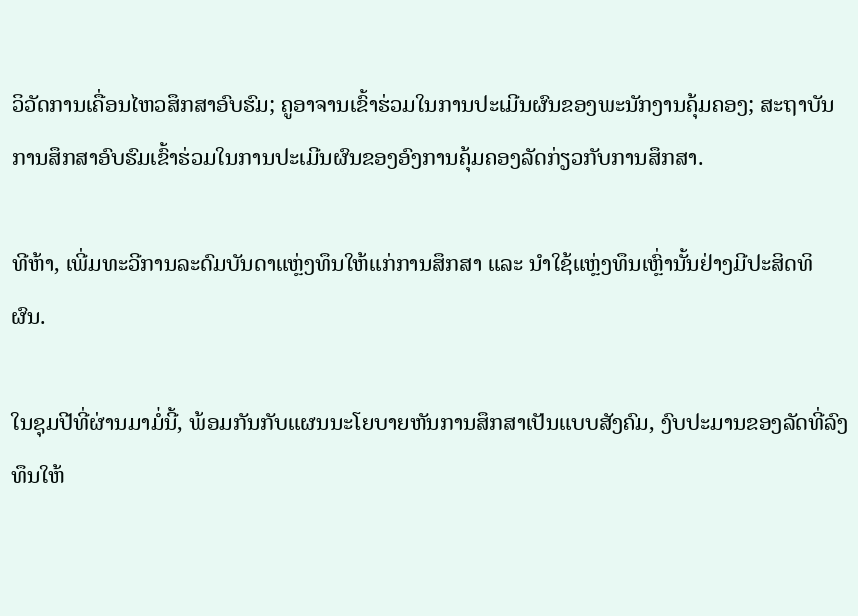ວິວັດການເຄື່ອນໄຫວສຶກສາອົບຮົມ; ຄູອາຈານເຂົ້າຮ່ວມໃນການປະເມີນຜົນຂອງພະນັກງານຄຸ້ມຄອງ; ສະຖາບັນການສຶກສາອົບຮົມເຂົ້າຮ່ວມໃນການປະເມີນຜົນຂອງອົງການຄຸ້ມຄອງລັດກ່ຽວກັບການສຶກສາ.

ທີຫ້າ, ເພີ່ມທະວີການລະດົມບັນດາແຫຼ່ງທຶນໃຫ້ແກ່ການສຶກສາ ແລະ ນຳໃຊ້ແຫຼ່ງທຶນເຫຼົ່ານັ້ນຢ່າງມີປະສິດທິຜົນ.

ໃນຊຸມປີທີ່ຜ່ານມາມໍ່ນີ້, ພ້ອມກັນກັບແຜນນະໂຍບາຍຫັນການສຶກສາເປັນແບບສັງຄົມ, ງົບປະມານຂອງລັດທີ່ລົງທຶນໃຫ້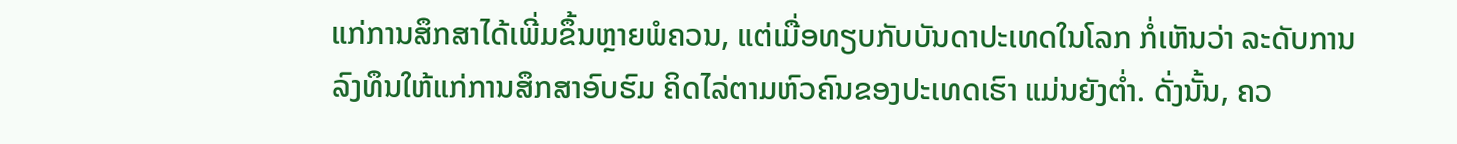ແກ່ການສຶກສາໄດ້ເພີ່ມຂຶ້ນຫຼາຍພໍຄວນ, ແຕ່ເມື່ອທຽບກັບບັນດາປະເທດໃນໂລກ ກໍ່ເຫັນວ່າ ລະດັບການລົງທຶນໃຫ້ແກ່ການສຶກສາອົບຮົມ ຄິດໄລ່ຕາມຫົວຄົນຂອງປະເທດເຮົາ ແມ່ນຍັງຕ່ຳ. ດັ່ງນັ້ນ, ຄວ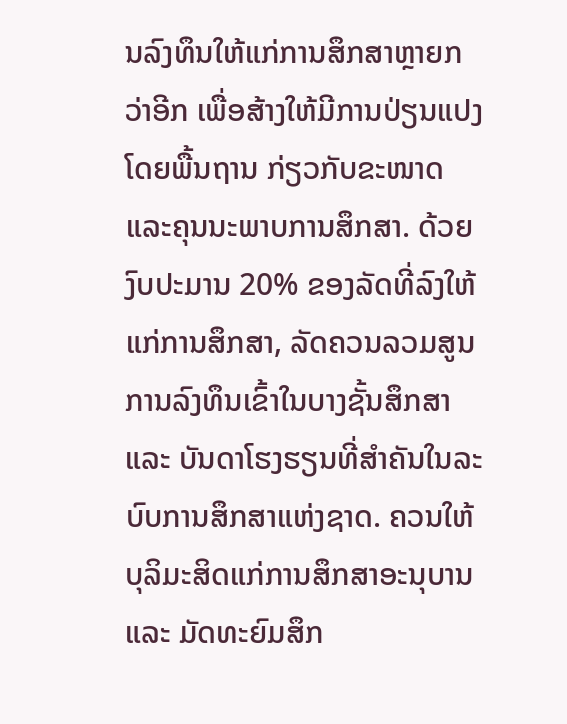ນລົງທຶນໃຫ້ແກ່ການສຶກສາຫຼາຍກວ່າອີກ ເພື່ອສ້າງໃຫ້ມີການປ່ຽນແປງໂດຍພື້ນຖານ ກ່ຽວກັບຂະໜາດແລະຄຸນນະພາບການສຶກສາ. ດ້ວຍງົບປະມານ 20% ຂອງລັດທີ່ລົງໃຫ້ແກ່ການສຶກສາ, ລັດຄວນລວມສູນການລົງທຶນເຂົ້າໃນບາງຊັ້ນສຶກສາ ແລະ ບັນດາໂຮງຮຽນທີ່ສຳຄັນໃນລະບົບການສຶກສາແຫ່ງຊາດ. ຄວນໃຫ້ບຸລິມະສິດແກ່ການສຶກສາອະນຸບານ ແລະ ມັດທະຍົມສຶກ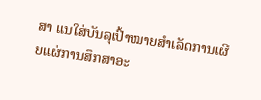ສາ ແນໃສ່ບັນລຸເປົ້າໝາຍສຳເລັດການເຜີຍແຜ່ການສຶກສາອະ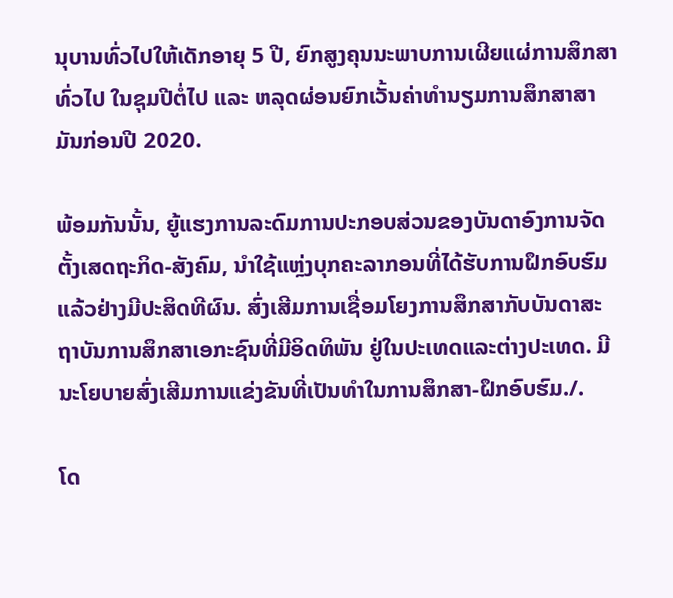ນຸບານທົ່ວໄປໃຫ້ເດັກອາຍຸ 5 ປີ, ຍົກສູງຄຸນນະພາບການເຜີຍແຜ່ການສຶກສາທົ່ວໄປ ໃນຊຸມປີຕໍ່ໄປ ແລະ ຫລຸດຜ່ອນຍົກເວັ້ນຄ່າທຳນຽມການສຶກສາສາມັນກ່ອນປີ 2020.

ພ້ອມກັນນັ້ນ, ຍູ້ແຮງການລະດົມການປະກອບສ່ວນຂອງບັນດາອົງການຈັດຕັ້ງເສດຖະກິດ-ສັງຄົມ, ນຳໃຊ້ແຫຼ່ງບຸກຄະລາກອນທີ່ໄດ້ຮັບການຝຶກອົບຮົມແລ້ວຢ່າງມີປະສິດທີຜົນ. ສົ່ງເສີມການເຊື່ອມໂຍງການສຶກສາກັບບັນດາສະຖາບັນການສຶກສາເອກະຊົນທີ່ມີອິດທິພັນ ຢູ່ໃນປະເທດແລະຕ່າງປະເທດ. ມີນະໂຍບາຍສົ່ງເສີມການແຂ່ງຂັນທີ່ເປັນທຳໃນການສຶກສາ-ຝຶກອົບຮົມ./.

ໂດ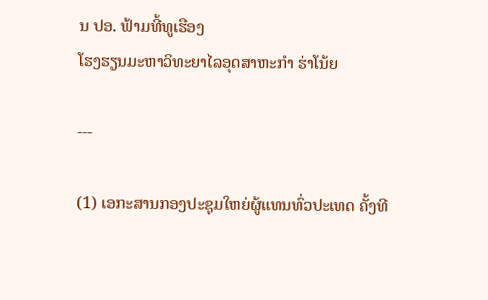ນ ປອ. ຟ້າມທີ້ທູເຮືອງ
ໂຮງຮຽນມະຫາວິທະຍາໄລອຸດສາຫະກຳ ຮ່າໂນ້ຍ

---

(1) ເອກະສານກອງປະຊຸມໃຫຍ່ຜູ້ແທນທົ່ວປະເທດ ຄັ້ງທີ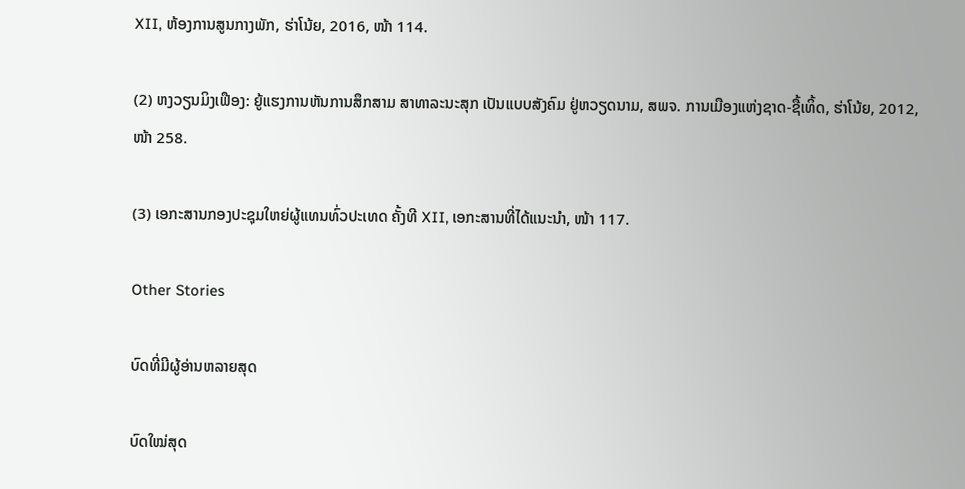XII, ຫ້ອງການສູນກາງພັກ, ຮ່າໂນ້ຍ, 2016, ໜ້າ 114.

(2) ຫງວຽນມິງເຟືອງ: ຍູ້ແຮງການຫັນການສຶກສາມ ສາທາລະນະສຸກ ເປັນແບບສັງຄົມ ຢູ່ຫວຽດນາມ, ສພຈ. ການເມືອງແຫ່ງຊາດ-ຊື້ເທິ້ດ, ຮ່າໂນ້ຍ, 2012, ໜ້າ 258.

(3) ເອກະສານກອງປະຊຸມໃຫຍ່ຜູ້ແທນທົ່ວປະເທດ ຄັ້ງທີ XII, ເອກະສານທີ່ໄດ້ແນະນຳ, ໜ້າ 117.

Other Stories

ບົດທີ່ມີຜູ້ອ່ານຫລາຍສຸດ

ບົດໃໝ່ສຸດ